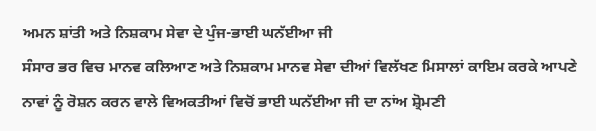ਅਮਨ ਸ਼ਾਂਤੀ ਅਤੇ ਨਿਸ਼ਕਾਮ ਸੇਵਾ ਦੇ ਪੁੰਜ-ਭਾਈ ਘਨੱਈਆ ਜੀ
ਸੰਸਾਰ ਭਰ ਵਿਚ ਮਾਨਵ ਕਲਿਆਣ ਅਤੇ ਨਿਸ਼ਕਾਮ ਮਾਨਵ ਸੇਵਾ ਦੀਆਂ ਵਿਲੱਖਣ ਮਿਸਾਲਾਂ ਕਾਇਮ ਕਰਕੇ ਆਪਣੇ ਨਾਵਾਂ ਨੂੰ ਰੋਸ਼ਨ ਕਰਨ ਵਾਲੇ ਵਿਅਕਤੀਆਂ ਵਿਚੋਂ ਭਾਈ ਘਨੱਈਆ ਜੀ ਦਾ ਨਾਂਅ ਸ਼੍ਰੋਮਣੀ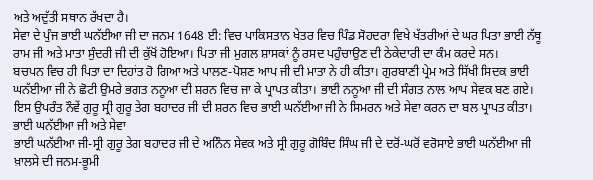ਅਤੇ ਅਦੁੱਤੀ ਸਥਾਨ ਰੱਖਦਾ ਹੈ।
ਸੇਵਾ ਦੇ ਪੁੰਜ ਭਾਈ ਘਨੱਈਆ ਜੀ ਦਾ ਜਨਮ 1648 ਈ: ਵਿਚ ਪਾਕਿਸਤਾਨ ਖੇਤਰ ਵਿਚ ਪਿੰਡ ਸੋਹਦਰਾ ਵਿਖੇ ਖੱਤਰੀਆਂ ਦੇ ਘਰ ਪਿਤਾ ਭਾਈ ਨੱਥੂ ਰਾਮ ਜੀ ਅਤੇ ਮਾਤਾ ਸੁੰਦਰੀ ਜੀ ਦੀ ਕੁੱਖੋਂ ਹੋਇਆ। ਪਿਤਾ ਜੀ ਮੁਗਲ ਸ਼ਾਸਕਾਂ ਨੂੰ ਰਸਦ ਪਹੁੰਚਾਉਣ ਦੀ ਠੇਕੇਦਾਰੀ ਦਾ ਕੰਮ ਕਰਦੇ ਸਨ।
ਬਚਪਨ ਵਿਚ ਹੀ ਪਿਤਾ ਦਾ ਦਿਹਾਂਤ ਹੋ ਗਿਆ ਅਤੇ ਪਾਲਣ-ਪੋਸ਼ਣ ਆਪ ਜੀ ਦੀ ਮਾਤਾ ਨੇ ਹੀ ਕੀਤਾ। ਗੁਰਬਾਣੀ ਪ੍ਰੇਮ ਅਤੇ ਸਿੱਖੀ ਸਿਦਕ ਭਾਈ ਘਨੱਈਆ ਜੀ ਨੇ ਛੋਟੀ ਉਮਰੇ ਭਗਤ ਨਨੂਆ ਦੀ ਸ਼ਰਨ ਵਿਚ ਜਾ ਕੇ ਪ੍ਰਾਪਤ ਕੀਤਾ। ਭਾਈ ਨਨੂਆ ਜੀ ਦੀ ਸੰਗਤ ਨਾਲ ਆਪ ਸੇਵਕ ਬਣ ਗਏ। ਇਸ ਉਪਰੰਤ ਨੌਵੇਂ ਗੁਰੂ ਸ੍ਰੀ ਗੁਰੂ ਤੇਗ ਬਹਾਦਰ ਜੀ ਦੀ ਸ਼ਰਨ ਵਿਚ ਭਾਈ ਘਨੱਈਆ ਜੀ ਨੇ ਸਿਮਰਨ ਅਤੇ ਸੇਵਾ ਕਰਨ ਦਾ ਬਲ ਪ੍ਰਾਪਤ ਕੀਤਾ।
ਭਾਈ ਘਨੱਈਆ ਜੀ ਅਤੇ ਸੇਵਾ
ਭਾਈ ਘਨੱਈਆ ਜੀ-ਸ੍ਰੀ ਗੁਰੂ ਤੇਗ ਬਹਾਦਰ ਜੀ ਦੇ ਅਨਿੰਨ ਸੇਵਕ ਅਤੇ ਸ੍ਰੀ ਗੁਰੂ ਗੋਬਿੰਦ ਸਿੰਘ ਜੀ ਦੇ ਦਰੋਂ-ਘਰੋਂ ਵਰੋਸਾਏ ਭਾਈ ਘਨੱਈਆ ਜੀ ਖ਼ਾਲਸੇ ਦੀ ਜਨਮ-ਭੂਮੀ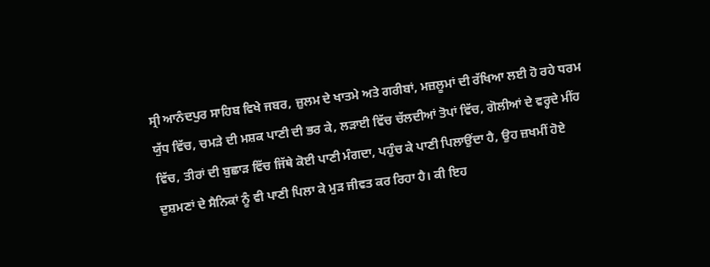ਸ੍ਰੀ ਆਨੰਦਪੁਰ ਸਾਹਿਬ ਵਿਖੇ ਜਬਰ, ਜ਼ੁਲਮ ਦੇ ਖਾਤਮੇ ਅਤੇ ਗਰੀਬਾਂ, ਮਜ਼ਲੂਮਾਂ ਦੀ ਰੱਖਿਆ ਲਈ ਹੋ ਰਹੇ ਧਰਮ ਯੁੱਧ ਵਿੱਚ, ਚਮੜੇ ਦੀ ਮਸ਼ਕ ਪਾਣੀ ਦੀ ਭਰ ਕੇ, ਲੜਾਈ ਵਿੱਚ ਚੱਲਦੀਆਂ ਤੋਪਾਂ ਵਿੱਚ, ਗੋਲੀਆਂ ਦੇ ਵਰ੍ਹਦੇ ਮੀਂਹ ਵਿੱਚ, ਤੀਰਾਂ ਦੀ ਬੁਛਾੜ ਵਿੱਚ ਜਿੱਥੇ ਕੋਈ ਪਾਣੀ ਮੰਗਦਾ, ਪਹੁੰਚ ਕੇ ਪਾਣੀ ਪਿਲਾਉਂਦਾ ਹੈ, ਉਹ ਜ਼ਖਮੀਂ ਹੋਏ ਦੁਸ਼ਮਣਾਂ ਦੇ ਸੈਨਿਕਾਂ ਨੂੰ ਵੀ ਪਾਣੀ ਪਿਲਾ ਕੇ ਮੁੜ ਜੀਵਤ ਕਰ ਰਿਹਾ ਹੈ। ਕੀ ਇਹ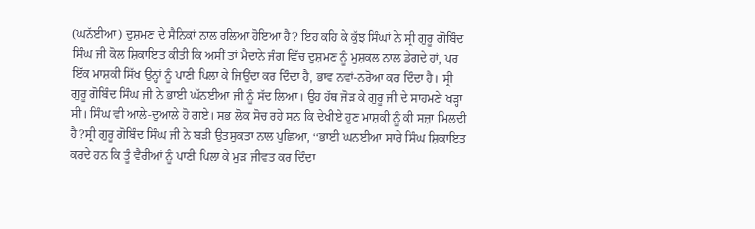(ਘਨੱਈਆ) ਦੁਸ਼ਮਣ ਦੇ ਸੈਨਿਕਾਂ ਨਾਲ ਰਲਿਆ ਹੋਇਆ ਹੈ? ਇਹ ਕਹਿ ਕੇ ਕੁੱਝ ਸਿੰਘਾਂ ਨੇ ਸ੍ਰੀ ਗੁਰੂ ਗੋਬਿੰਦ ਸਿੰਘ ਜੀ ਕੋਲ ਸ਼ਿਕਾਇਤ ਕੀਤੀ ਕਿ ਅਸੀਂ ਤਾਂ ਮੈਦਾਨੇ ਜੰਗ ਵਿੱਚ ਦੁਸ਼ਮਣ ਨੂੰ ਮੁਸ਼ਕਲ ਨਾਲ ਡੇਗਦੇ ਹਾਂ, ਪਰ ਇੱਕ ਮਾਸ਼ਕੀ ਸਿੱਖ ਉਨ੍ਹਾਂ ਨੂੰ ਪਾਣੀ ਪਿਲਾ ਕੇ ਜਿਉਂਦਾ ਕਰ ਦਿੰਦਾ ਹੈ, ਭਾਵ ਨਵਾਂ-ਨਰੋਆ ਕਰ ਦਿੰਦਾ ਹੈ। ਸ੍ਰੀ ਗੁਰੂ ਗੋਬਿੰਦ ਸਿੰਘ ਜੀ ਨੇ ਭਾਈ ਘੱਨਈਆ ਜੀ ਨੂੰ ਸੱਦ ਲਿਆ। ਉਹ ਹੱਥ ਜੋੜ ਕੇ ਗੁਰੂ ਜੀ ਦੇ ਸਾਹਮਣੇ ਖੜ੍ਹਾ ਸੀ। ਸਿੰਘ ਵੀ ਆਲੇ-ਦੁਆਲੇ ਹੋ ਗਏ। ਸਭ ਲੋਕ ਸੋਚ ਰਹੇ ਸਨ ਕਿ ਦੇਖੀਏ ਹੁਣ ਮਾਸ਼ਕੀ ਨੂੰ ਕੀ ਸਜ਼ਾ ਮਿਲਦੀ ਹੈ?ਸ੍ਰੀ ਗੁਰੂ ਗੋਬਿੰਦ ਸਿੰਘ ਜੀ ਨੇ ਬੜੀ ਉਤਸੁਕਤਾ ਨਾਲ ਪੁਛਿਆ, ‘‘ਭਾਈ ਘਨਈਆ ਸਾਰੇ ਸਿੰਘ ਸ਼ਿਕਾਇਤ ਕਰਦੇ ਹਨ ਕਿ ਤੂੰ ਵੈਰੀਆਂ ਨੂੰ ਪਾਣੀ ਪਿਲਾ ਕੇ ਮੁੜ ਜੀਵਤ ਕਰ ਦਿੰਦਾ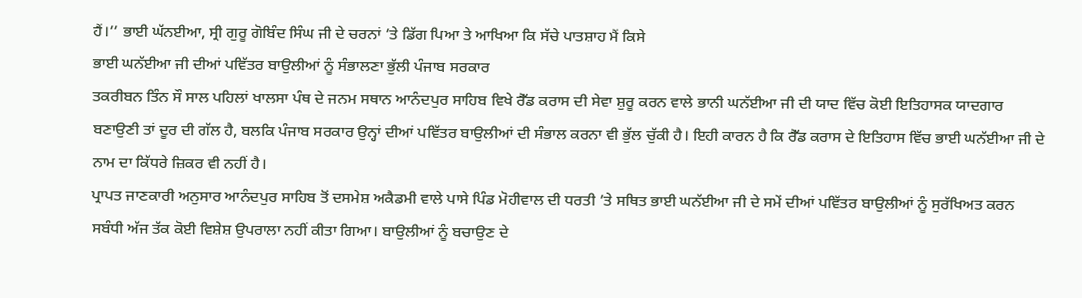ਹੈਂ।’’ ਭਾਈ ਘੱਨਈਆ, ਸ੍ਰੀ ਗੁਰੂ ਗੋਬਿੰਦ ਸਿੰਘ ਜੀ ਦੇ ਚਰਨਾਂ ’ਤੇ ਡਿੱਗ ਪਿਆ ਤੇ ਆਖਿਆ ਕਿ ਸੱਚੇ ਪਾਤਸ਼ਾਹ ਮੈਂ ਕਿਸੇ
ਭਾਈ ਘਨੱਈਆ ਜੀ ਦੀਆਂ ਪਵਿੱਤਰ ਬਾਉਲੀਆਂ ਨੂੰ ਸੰਭਾਲਣਾ ਭੁੱਲੀ ਪੰਜਾਬ ਸਰਕਾਰ
ਤਕਰੀਬਨ ਤਿੰਨ ਸੌ ਸਾਲ ਪਹਿਲਾਂ ਖਾਲਸਾ ਪੰਥ ਦੇ ਜਨਮ ਸਥਾਨ ਆਨੰਦਪੁਰ ਸਾਹਿਬ ਵਿਖੇ ਰੈੱਡ ਕਰਾਸ ਦੀ ਸੇਵਾ ਸ਼ੁਰੂ ਕਰਨ ਵਾਲੇ ਭਾਨੀ ਘਨੱਈਆ ਜੀ ਦੀ ਯਾਦ ਵਿੱਚ ਕੋਈ ਇਤਿਹਾਸਕ ਯਾਦਗਾਰ ਬਣਾਉਣੀ ਤਾਂ ਦੂਰ ਦੀ ਗੱਲ ਹੈ, ਬਲਕਿ ਪੰਜਾਬ ਸਰਕਾਰ ਉਨ੍ਹਾਂ ਦੀਆਂ ਪਵਿੱਤਰ ਬਾਉਲੀਆਂ ਦੀ ਸੰਭਾਲ ਕਰਨਾ ਵੀ ਭੁੱਲ ਚੁੱਕੀ ਹੈ। ਇਹੀ ਕਾਰਨ ਹੈ ਕਿ ਰੈੱਡ ਕਰਾਸ ਦੇ ਇਤਿਹਾਸ ਵਿੱਚ ਭਾਈ ਘਨੱਈਆ ਜੀ ਦੇ ਨਾਮ ਦਾ ਕਿੱਧਰੇ ਜ਼ਿਕਰ ਵੀ ਨਹੀਂ ਹੈ।
ਪ੍ਰਾਪਤ ਜਾਣਕਾਰੀ ਅਨੁਸਾਰ ਆਨੰਦਪੁਰ ਸਾਹਿਬ ਤੋਂ ਦਸਮੇਸ਼ ਅਕੈਡਮੀ ਵਾਲੇ ਪਾਸੇ ਪਿੰਡ ਮੋਹੀਵਾਲ ਦੀ ਧਰਤੀ ’ਤੇ ਸਥਿਤ ਭਾਈ ਘਨੱਈਆ ਜੀ ਦੇ ਸਮੇਂ ਦੀਆਂ ਪਵਿੱਤਰ ਬਾਉਲੀਆਂ ਨੂੰ ਸੁਰੱਖਿਅਤ ਕਰਨ ਸਬੰਧੀ ਅੱਜ ਤੱਕ ਕੋਈ ਵਿਸ਼ੇਸ਼ ਉਪਰਾਲਾ ਨਹੀਂ ਕੀਤਾ ਗਿਆ। ਬਾਉਲੀਆਂ ਨੂੰ ਬਚਾਉਣ ਦੇ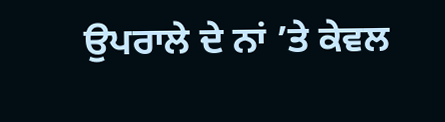ਉਪਰਾਲੇ ਦੇ ਨਾਂ ’ਤੇ ਕੇਵਲ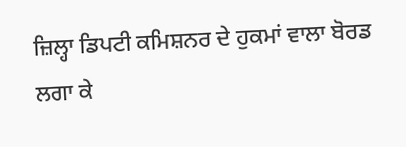ਜ਼ਿਲ੍ਹਾ ਡਿਪਟੀ ਕਮਿਸ਼ਨਰ ਦੇ ਹੁਕਮਾਂ ਵਾਲਾ ਬੋਰਡ ਲਗਾ ਕੇ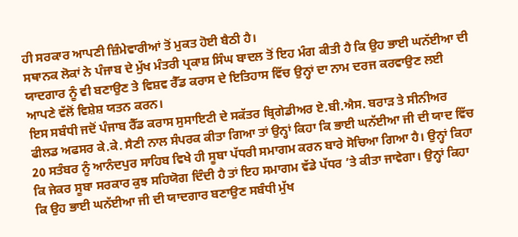ਹੀ ਸਰਕਾਰ ਆਪਣੀ ਜ਼ਿੰਮੇਵਾਰੀਆਂ ਤੋਂ ਮੁਕਤ ਹੋਈ ਬੈਠੀ ਹੈ।
ਸਥਾਨਕ ਲੋਕਾਂ ਨੇ ਪੰਜਾਬ ਦੇ ਮੁੱਖ ਮੰਤਰੀ ਪ੍ਰਕਾਸ਼ ਸਿੰਘ ਬਾਦਲ ਤੋਂ ਇਹ ਮੰਗ ਕੀਤੀ ਹੈ ਕਿ ਉਹ ਭਾਈ ਘਨੱਈਆ ਦੀ ਯਾਦਗਾਰ ਨੂੰ ਵੀ ਬਣਾਉਣ ਤੇ ਵਿਸ਼ਵ ਰੈੱਡ ਕਰਾਸ ਦੇ ਇਤਿਹਾਸ ਵਿੱਚ ਉਨ੍ਹਾਂ ਦਾ ਨਾਮ ਦਰਜ ਕਰਵਾਉਣ ਲਈ ਆਪਣੇ ਵੱਲੋਂ ਵਿਸ਼ੇਸ਼ ਯਤਨ ਕਰਨ।
ਇਸ ਸਬੰਧੀ ਜਦੋਂ ਪੰਜਾਬ ਰੈੱਡ ਕਰਾਸ ਸੁਸਾਇਟੀ ਦੇ ਸਕੱਤਰ ਬ੍ਰਿਗੇਡੀਅਰ ਏ.ਬੀ.ਐਸ. ਬਰਾੜ ਤੇ ਸੀਨੀਅਰ ਫੀਲਡ ਅਫਸਰ ਕੇ.ਕੇ. ਸੈਣੀ ਨਾਲ ਸੰਪਰਕ ਕੀਤਾ ਗਿਆ ਤਾਂ ਉਨ੍ਹਾਂ ਕਿਹਾ ਕਿ ਭਾਈ ਘਨੱਈਆ ਜੀ ਦੀ ਯਾਦ ਵਿੱਚ 20 ਸਤੰਬਰ ਨੂੰ ਆਨੰਦਪੁਰ ਸਾਹਿਬ ਵਿਖੇ ਹੀ ਸੂਬਾ ਪੱਧਰੀ ਸਮਾਗਮ ਕਰਨ ਬਾਰੇ ਸੋਚਿਆ ਗਿਆ ਹੈ। ਉਨ੍ਹਾਂ ਕਿਹਾ ਕਿ ਜੇਕਰ ਸੂਬਾ ਸਰਕਾਰ ਕੁਝ ਸਹਿਯੋਗ ਦਿੰਦੀ ਹੈ ਤਾਂ ਇਹ ਸਮਾਗਮ ਵੱਡੇ ਪੱਧਰ ’ਤੇ ਕੀਤਾ ਜਾਵੇਗਾ। ਉਨ੍ਹਾਂ ਕਿਹਾ ਕਿ ਉਹ ਭਾਈ ਘਨੱਈਆ ਜੀ ਦੀ ਯਾਦਗਾਰ ਬਣਾਉਣ ਸਬੰਧੀ ਮੁੱਖ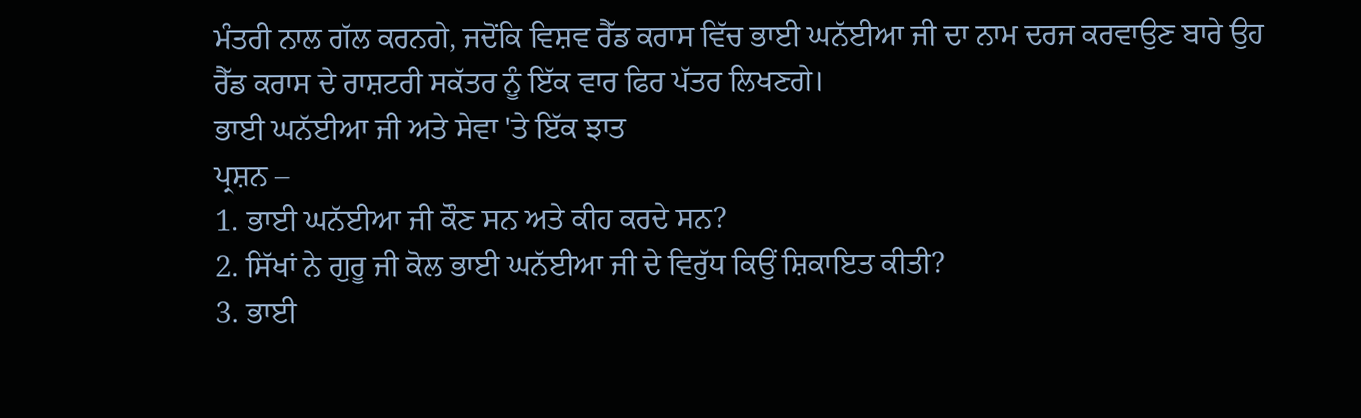ਮੰਤਰੀ ਨਾਲ ਗੱਲ ਕਰਨਗੇ, ਜਦੋਂਕਿ ਵਿਸ਼ਵ ਰੈੱਡ ਕਰਾਸ ਵਿੱਚ ਭਾਈ ਘਨੱਈਆ ਜੀ ਦਾ ਨਾਮ ਦਰਜ ਕਰਵਾਉਣ ਬਾਰੇ ਉਹ ਰੈੱਡ ਕਰਾਸ ਦੇ ਰਾਸ਼ਟਰੀ ਸਕੱਤਰ ਨੂੰ ਇੱਕ ਵਾਰ ਫਿਰ ਪੱਤਰ ਲਿਖਣਗੇ।
ਭਾਈ ਘਨੱਈਆ ਜੀ ਅਤੇ ਸੇਵਾ 'ਤੇ ਇੱਕ ਝਾਤ
ਪ੍ਰਸ਼ਨ –
1. ਭਾਈ ਘਨੱਈਆ ਜੀ ਕੌਣ ਸਨ ਅਤੇ ਕੀਹ ਕਰਦੇ ਸਨ?
2. ਸਿੱਖਾਂ ਨੇ ਗੁਰੂ ਜੀ ਕੋਲ ਭਾਈ ਘਨੱਈਆ ਜੀ ਦੇ ਵਿਰੁੱਧ ਕਿਉਂ ਸ਼ਿਕਾਇਤ ਕੀਤੀ?
3. ਭਾਈ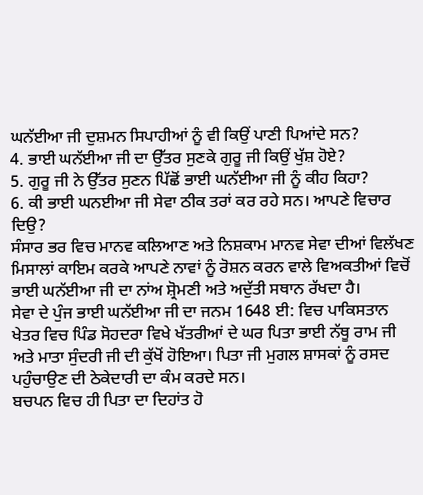ਘਨੱਈਆ ਜੀ ਦੁਸ਼ਮਨ ਸਿਪਾਹੀਆਂ ਨੂੰ ਵੀ ਕਿਉਂ ਪਾਣੀ ਪਿਆਂਦੇ ਸਨ?
4. ਭਾਈ ਘਨੱਈਆ ਜੀ ਦਾ ਉੱਤਰ ਸੁਣਕੇ ਗੁਰੂ ਜੀ ਕਿਉਂ ਖੁੱਸ਼ ਹੋਏ?
5. ਗੁਰੂ ਜੀ ਨੇ ਉੱਤਰ ਸੁਣਨ ਪਿੱਛੋਂ ਭਾਈ ਘਨੱਈਆ ਜੀ ਨੂੰ ਕੀਹ ਕਿਹਾ?
6. ਕੀ ਭਾਈ ਘਨਈਆ ਜੀ ਸੇਵਾ ਠੀਕ ਤਰਾਂ ਕਰ ਰਹੇ ਸਨ। ਆਪਣੇ ਵਿਚਾਰ ਦਿਉ?
ਸੰਸਾਰ ਭਰ ਵਿਚ ਮਾਨਵ ਕਲਿਆਣ ਅਤੇ ਨਿਸ਼ਕਾਮ ਮਾਨਵ ਸੇਵਾ ਦੀਆਂ ਵਿਲੱਖਣ ਮਿਸਾਲਾਂ ਕਾਇਮ ਕਰਕੇ ਆਪਣੇ ਨਾਵਾਂ ਨੂੰ ਰੋਸ਼ਨ ਕਰਨ ਵਾਲੇ ਵਿਅਕਤੀਆਂ ਵਿਚੋਂ ਭਾਈ ਘਨੱਈਆ ਜੀ ਦਾ ਨਾਂਅ ਸ਼੍ਰੋਮਣੀ ਅਤੇ ਅਦੁੱਤੀ ਸਥਾਨ ਰੱਖਦਾ ਹੈ।
ਸੇਵਾ ਦੇ ਪੁੰਜ ਭਾਈ ਘਨੱਈਆ ਜੀ ਦਾ ਜਨਮ 1648 ਈ: ਵਿਚ ਪਾਕਿਸਤਾਨ ਖੇਤਰ ਵਿਚ ਪਿੰਡ ਸੋਹਦਰਾ ਵਿਖੇ ਖੱਤਰੀਆਂ ਦੇ ਘਰ ਪਿਤਾ ਭਾਈ ਨੱਥੂ ਰਾਮ ਜੀ ਅਤੇ ਮਾਤਾ ਸੁੰਦਰੀ ਜੀ ਦੀ ਕੁੱਖੋਂ ਹੋਇਆ। ਪਿਤਾ ਜੀ ਮੁਗਲ ਸ਼ਾਸਕਾਂ ਨੂੰ ਰਸਦ ਪਹੁੰਚਾਉਣ ਦੀ ਠੇਕੇਦਾਰੀ ਦਾ ਕੰਮ ਕਰਦੇ ਸਨ।
ਬਚਪਨ ਵਿਚ ਹੀ ਪਿਤਾ ਦਾ ਦਿਹਾਂਤ ਹੋ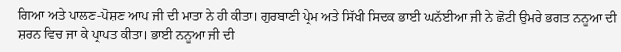ਗਿਆ ਅਤੇ ਪਾਲਣ-ਪੋਸ਼ਣ ਆਪ ਜੀ ਦੀ ਮਾਤਾ ਨੇ ਹੀ ਕੀਤਾ। ਗੁਰਬਾਣੀ ਪ੍ਰੇਮ ਅਤੇ ਸਿੱਖੀ ਸਿਦਕ ਭਾਈ ਘਨੱਈਆ ਜੀ ਨੇ ਛੋਟੀ ਉਮਰੇ ਭਗਤ ਨਨੂਆ ਦੀ ਸ਼ਰਨ ਵਿਚ ਜਾ ਕੇ ਪ੍ਰਾਪਤ ਕੀਤਾ। ਭਾਈ ਨਨੂਆ ਜੀ ਦੀ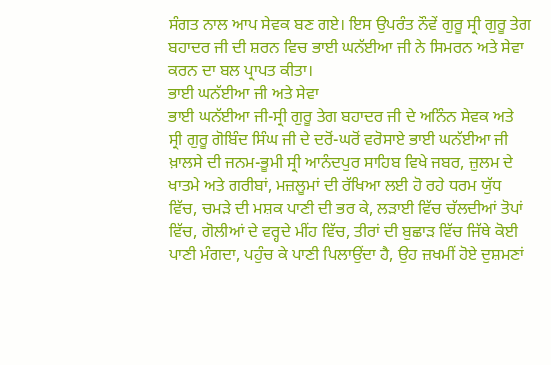ਸੰਗਤ ਨਾਲ ਆਪ ਸੇਵਕ ਬਣ ਗਏ। ਇਸ ਉਪਰੰਤ ਨੌਵੇਂ ਗੁਰੂ ਸ੍ਰੀ ਗੁਰੂ ਤੇਗ ਬਹਾਦਰ ਜੀ ਦੀ ਸ਼ਰਨ ਵਿਚ ਭਾਈ ਘਨੱਈਆ ਜੀ ਨੇ ਸਿਮਰਨ ਅਤੇ ਸੇਵਾ ਕਰਨ ਦਾ ਬਲ ਪ੍ਰਾਪਤ ਕੀਤਾ।
ਭਾਈ ਘਨੱਈਆ ਜੀ ਅਤੇ ਸੇਵਾ
ਭਾਈ ਘਨੱਈਆ ਜੀ-ਸ੍ਰੀ ਗੁਰੂ ਤੇਗ ਬਹਾਦਰ ਜੀ ਦੇ ਅਨਿੰਨ ਸੇਵਕ ਅਤੇ ਸ੍ਰੀ ਗੁਰੂ ਗੋਬਿੰਦ ਸਿੰਘ ਜੀ ਦੇ ਦਰੋਂ-ਘਰੋਂ ਵਰੋਸਾਏ ਭਾਈ ਘਨੱਈਆ ਜੀ ਖ਼ਾਲਸੇ ਦੀ ਜਨਮ-ਭੂਮੀ ਸ੍ਰੀ ਆਨੰਦਪੁਰ ਸਾਹਿਬ ਵਿਖੇ ਜਬਰ, ਜ਼ੁਲਮ ਦੇ ਖਾਤਮੇ ਅਤੇ ਗਰੀਬਾਂ, ਮਜ਼ਲੂਮਾਂ ਦੀ ਰੱਖਿਆ ਲਈ ਹੋ ਰਹੇ ਧਰਮ ਯੁੱਧ ਵਿੱਚ, ਚਮੜੇ ਦੀ ਮਸ਼ਕ ਪਾਣੀ ਦੀ ਭਰ ਕੇ, ਲੜਾਈ ਵਿੱਚ ਚੱਲਦੀਆਂ ਤੋਪਾਂ ਵਿੱਚ, ਗੋਲੀਆਂ ਦੇ ਵਰ੍ਹਦੇ ਮੀਂਹ ਵਿੱਚ, ਤੀਰਾਂ ਦੀ ਬੁਛਾੜ ਵਿੱਚ ਜਿੱਥੇ ਕੋਈ ਪਾਣੀ ਮੰਗਦਾ, ਪਹੁੰਚ ਕੇ ਪਾਣੀ ਪਿਲਾਉਂਦਾ ਹੈ, ਉਹ ਜ਼ਖਮੀਂ ਹੋਏ ਦੁਸ਼ਮਣਾਂ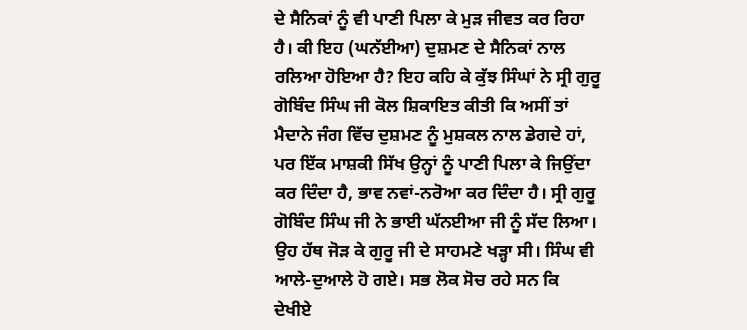ਦੇ ਸੈਨਿਕਾਂ ਨੂੰ ਵੀ ਪਾਣੀ ਪਿਲਾ ਕੇ ਮੁੜ ਜੀਵਤ ਕਰ ਰਿਹਾ ਹੈ। ਕੀ ਇਹ (ਘਨੱਈਆ) ਦੁਸ਼ਮਣ ਦੇ ਸੈਨਿਕਾਂ ਨਾਲ ਰਲਿਆ ਹੋਇਆ ਹੈ? ਇਹ ਕਹਿ ਕੇ ਕੁੱਝ ਸਿੰਘਾਂ ਨੇ ਸ੍ਰੀ ਗੁਰੂ ਗੋਬਿੰਦ ਸਿੰਘ ਜੀ ਕੋਲ ਸ਼ਿਕਾਇਤ ਕੀਤੀ ਕਿ ਅਸੀਂ ਤਾਂ ਮੈਦਾਨੇ ਜੰਗ ਵਿੱਚ ਦੁਸ਼ਮਣ ਨੂੰ ਮੁਸ਼ਕਲ ਨਾਲ ਡੇਗਦੇ ਹਾਂ, ਪਰ ਇੱਕ ਮਾਸ਼ਕੀ ਸਿੱਖ ਉਨ੍ਹਾਂ ਨੂੰ ਪਾਣੀ ਪਿਲਾ ਕੇ ਜਿਉਂਦਾ ਕਰ ਦਿੰਦਾ ਹੈ, ਭਾਵ ਨਵਾਂ-ਨਰੋਆ ਕਰ ਦਿੰਦਾ ਹੈ। ਸ੍ਰੀ ਗੁਰੂ ਗੋਬਿੰਦ ਸਿੰਘ ਜੀ ਨੇ ਭਾਈ ਘੱਨਈਆ ਜੀ ਨੂੰ ਸੱਦ ਲਿਆ। ਉਹ ਹੱਥ ਜੋੜ ਕੇ ਗੁਰੂ ਜੀ ਦੇ ਸਾਹਮਣੇ ਖੜ੍ਹਾ ਸੀ। ਸਿੰਘ ਵੀ ਆਲੇ-ਦੁਆਲੇ ਹੋ ਗਏ। ਸਭ ਲੋਕ ਸੋਚ ਰਹੇ ਸਨ ਕਿ ਦੇਖੀਏ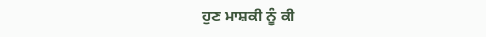ਹੁਣ ਮਾਸ਼ਕੀ ਨੂੰ ਕੀ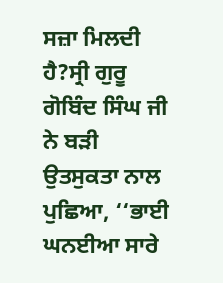ਸਜ਼ਾ ਮਿਲਦੀ ਹੈ?ਸ੍ਰੀ ਗੁਰੂ ਗੋਬਿੰਦ ਸਿੰਘ ਜੀ ਨੇ ਬੜੀ ਉਤਸੁਕਤਾ ਨਾਲ ਪੁਛਿਆ, ‘‘ਭਾਈ ਘਨਈਆ ਸਾਰੇ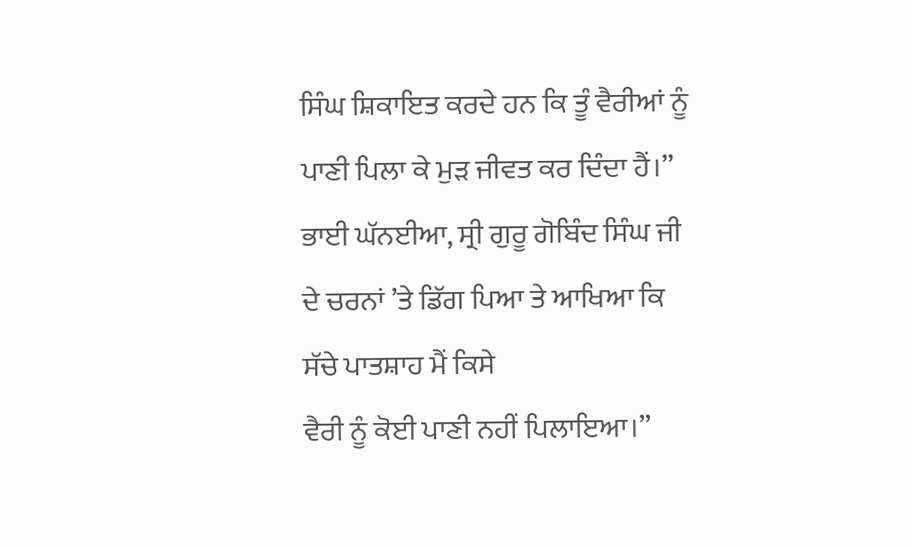ਸਿੰਘ ਸ਼ਿਕਾਇਤ ਕਰਦੇ ਹਨ ਕਿ ਤੂੰ ਵੈਰੀਆਂ ਨੂੰ ਪਾਣੀ ਪਿਲਾ ਕੇ ਮੁੜ ਜੀਵਤ ਕਰ ਦਿੰਦਾ ਹੈਂ।’’ ਭਾਈ ਘੱਨਈਆ, ਸ੍ਰੀ ਗੁਰੂ ਗੋਬਿੰਦ ਸਿੰਘ ਜੀ ਦੇ ਚਰਨਾਂ ’ਤੇ ਡਿੱਗ ਪਿਆ ਤੇ ਆਖਿਆ ਕਿ ਸੱਚੇ ਪਾਤਸ਼ਾਹ ਮੈਂ ਕਿਸੇ
ਵੈਰੀ ਨੂੰ ਕੋਈ ਪਾਣੀ ਨਹੀਂ ਪਿਲਾਇਆ।’’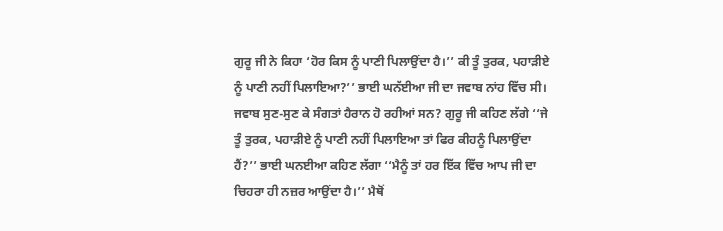ਗੁਰੂ ਜੀ ਨੇ ਕਿਹਾ ‘ਹੋਰ ਕਿਸ ਨੂੰ ਪਾਣੀ ਪਿਲਾਉਂਦਾ ਹੈ।’’ ਕੀ ਤੂੰ ਤੁਰਕ, ਪਹਾੜੀਏ ਨੂੰ ਪਾਣੀ ਨਹੀਂ ਪਿਲਾਇਆ?’’ ਭਾਈ ਘਨੱਈਆ ਜੀ ਦਾ ਜਵਾਬ ਨਾਂਹ ਵਿੱਚ ਸੀ। ਜਵਾਬ ਸੁਣ-ਸੁਣ ਕੇ ਸੰਗਤਾਂ ਹੈਰਾਨ ਹੋ ਰਹੀਆਂ ਸਨ? ਗੁਰੂ ਜੀ ਕਹਿਣ ਲੱਗੇ ‘‘ਜੇ ਤੂੰ ਤੁਰਕ, ਪਹਾੜੀਏ ਨੂੰ ਪਾਣੀ ਨਹੀਂ ਪਿਲਾਇਆ ਤਾਂ ਫਿਰ ਕੀਹਨੂੰ ਪਿਲਾਉਂਦਾ ਹੈਂ?’’ ਭਾਈ ਘਨਈਆ ਕਹਿਣ ਲੱਗਾ ‘‘ਮੈਨੂੰ ਤਾਂ ਹਰ ਇੱਕ ਵਿੱਚ ਆਪ ਜੀ ਦਾ ਚਿਹਰਾ ਹੀ ਨਜ਼ਰ ਆਉਂਦਾ ਹੈ।’’ ਮੈਥੋਂ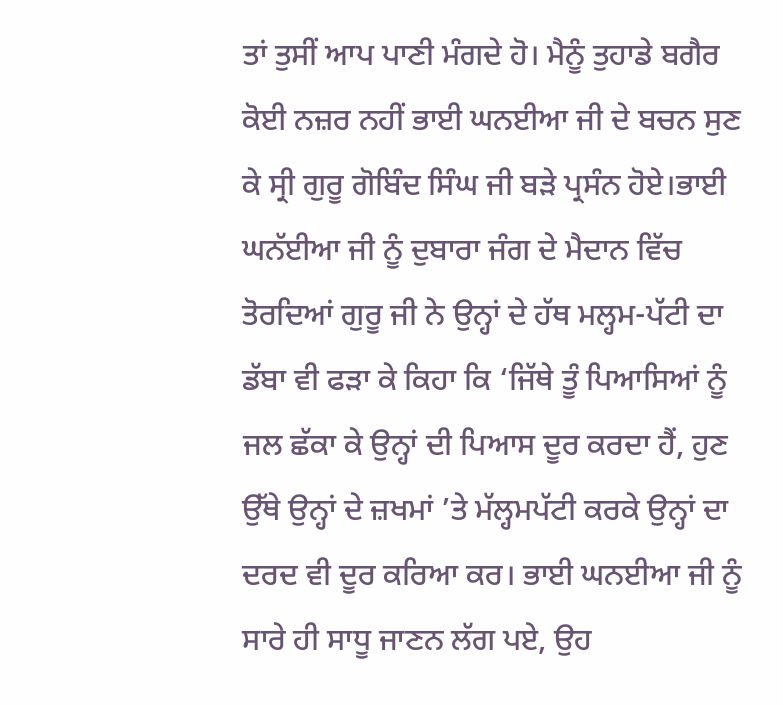ਤਾਂ ਤੁਸੀਂ ਆਪ ਪਾਣੀ ਮੰਗਦੇ ਹੋ। ਮੈਨੂੰ ਤੁਹਾਡੇ ਬਗੈਰ ਕੋਈ ਨਜ਼ਰ ਨਹੀਂ ਭਾਈ ਘਨਈਆ ਜੀ ਦੇ ਬਚਨ ਸੁਣ ਕੇ ਸ੍ਰੀ ਗੁਰੂ ਗੋਬਿੰਦ ਸਿੰਘ ਜੀ ਬੜੇ ਪ੍ਰਸੰਨ ਹੋਏ।ਭਾਈ ਘਨੱਈਆ ਜੀ ਨੂੰ ਦੁਬਾਰਾ ਜੰਗ ਦੇ ਮੈਦਾਨ ਵਿੱਚ ਤੋਰਦਿਆਂ ਗੁਰੂ ਜੀ ਨੇ ਉਨ੍ਹਾਂ ਦੇ ਹੱਥ ਮਲ੍ਹਮ-ਪੱਟੀ ਦਾ ਡੱਬਾ ਵੀ ਫੜਾ ਕੇ ਕਿਹਾ ਕਿ ‘ਜਿੱਥੇ ਤੂੰ ਪਿਆਸਿਆਂ ਨੂੰ ਜਲ ਛੱਕਾ ਕੇ ਉਨ੍ਹਾਂ ਦੀ ਪਿਆਸ ਦੂਰ ਕਰਦਾ ਹੈਂ, ਹੁਣ ਉੱਥੇ ਉਨ੍ਹਾਂ ਦੇ ਜ਼ਖਮਾਂ ’ਤੇ ਮੱਲ੍ਹਮਪੱਟੀ ਕਰਕੇ ਉਨ੍ਹਾਂ ਦਾ ਦਰਦ ਵੀ ਦੂਰ ਕਰਿਆ ਕਰ। ਭਾਈ ਘਨਈਆ ਜੀ ਨੂੰ ਸਾਰੇ ਹੀ ਸਾਧੂ ਜਾਣਨ ਲੱਗ ਪਏ, ਉਹ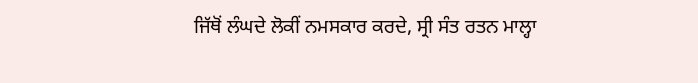ਜਿੱਥੋਂ ਲੰਘਦੇ ਲੋਕੀਂ ਨਮਸਕਾਰ ਕਰਦੇ, ਸ੍ਰੀ ਸੰਤ ਰਤਨ ਮਾਲ੍ਹਾ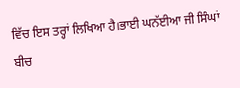ਵਿੱਚ ਇਸ ਤਰ੍ਹਾਂ ਲਿਖਿਆ ਹੈ।ਭਾਈ ਘਨੱਈਆ ਜੀ ਸਿੰਘਾਂ ਬੀਚ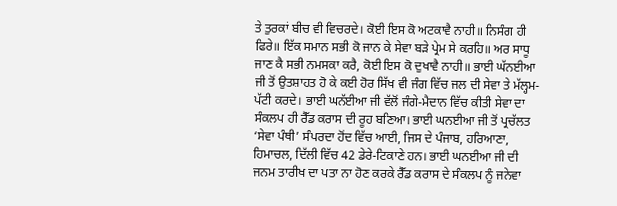ਤੇ ਤੁਰਕਾਂ ਬੀਚ ਵੀ ਵਿਚਰਦੇ। ਕੋਈ ਇਸ ਕੋ ਅਟਕਾਵੈ ਨਾਹੀ॥ ਨਿਸੰਗ ਹੀ ਫਿਰੇ॥ ਇੱਕ ਸਮਾਨ ਸਭੀ ਕੋ ਜਾਨ ਕੇ ਸੇਵਾ ਬੜੇ ਪ੍ਰੇਮ ਸੇ ਕਰਹਿ॥ ਅਰ ਸਾਧੂ ਜਾਣ ਕੈ ਸਭੀ ਨਮਸਕਾ ਕਰੈ, ਕੋਈ ਇਸ ਕੋ ਦੁਖਾਵੈ ਨਾਹੀ॥ ਭਾਈ ਘੱਨਈਆ ਜੀ ਤੋਂ ਉਤਸ਼ਾਹਤ ਹੋ ਕੇ ਕਈ ਹੋਰ ਸਿੱਖ ਵੀ ਜੰਗ ਵਿੱਚ ਜਲ ਦੀ ਸੇਵਾ ਤੇ ਮੱਲ੍ਹਮ-ਪੱਟੀ ਕਰਦੇ। ਭਾਈ ਘਨੱਈਆ ਜੀ ਵੱਲੋਂ ਜੰਗੇ-ਮੈਦਾਨ ਵਿੱਚ ਕੀਤੀ ਸੇਵਾ ਦਾ ਸੰਕਲਪ ਹੀ ਰੈੱਡ ਕਰਾਸ ਦੀ ਰੂਹ ਬਣਿਆ। ਭਾਈ ਘਨਈਆ ਜੀ ਤੋਂ ਪ੍ਰਚੱਲਤ ‘ਸੇਵਾ ਪੰਥੀ’ ਸੰਪਰਦਾ ਹੋਂਦ ਵਿੱਚ ਆਈ, ਜਿਸ ਦੇ ਪੰਜਾਬ, ਹਰਿਆਣਾ, ਹਿਮਾਚਲ, ਦਿੱਲੀ ਵਿੱਚ 42 ਡੇਰੇ-ਟਿਕਾਣੇ ਹਨ। ਭਾਈ ਘਨਈਆ ਜੀ ਦੀ ਜਨਮ ਤਾਰੀਖ ਦਾ ਪਤਾ ਨਾ ਹੋਣ ਕਰਕੇ ਰੈੱਡ ਕਰਾਸ ਦੇ ਸੰਕਲਪ ਨੂੰ ਜਨੇਵਾ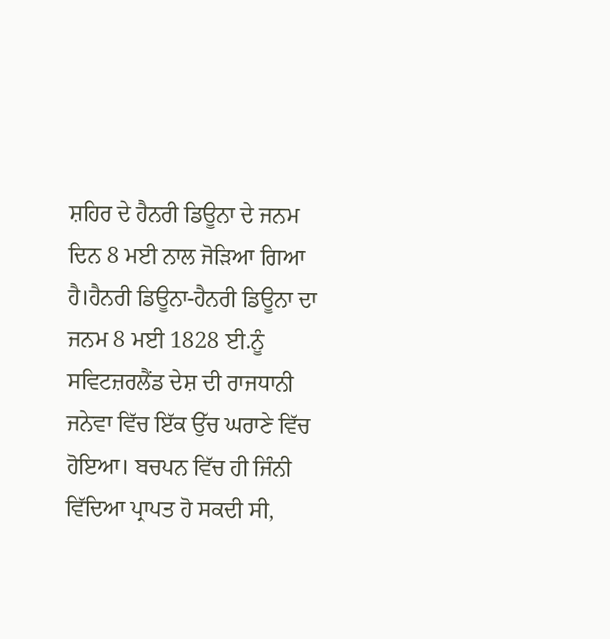ਸ਼ਹਿਰ ਦੇ ਹੈਨਰੀ ਡਿਊਨਾ ਦੇ ਜਨਮ ਦਿਨ 8 ਮਈ ਨਾਲ ਜੋੜਿਆ ਗਿਆ ਹੈ।ਹੈਨਰੀ ਡਿਊਨਾ-ਹੈਨਰੀ ਡਿਊਨਾ ਦਾ ਜਨਮ 8 ਮਈ 1828 ਈ.ਨੂੰ ਸਵਿਟਜ਼ਰਲੈਂਡ ਦੇਸ਼ ਦੀ ਰਾਜਧਾਨੀ ਜਨੇਵਾ ਵਿੱਚ ਇੱਕ ਉੱਚ ਘਰਾਣੇ ਵਿੱਚ ਹੋਇਆ। ਬਚਪਨ ਵਿੱਚ ਹੀ ਜਿੰਨੀ ਵਿੱਦਿਆ ਪ੍ਰਾਪਤ ਹੋ ਸਕਦੀ ਸੀ,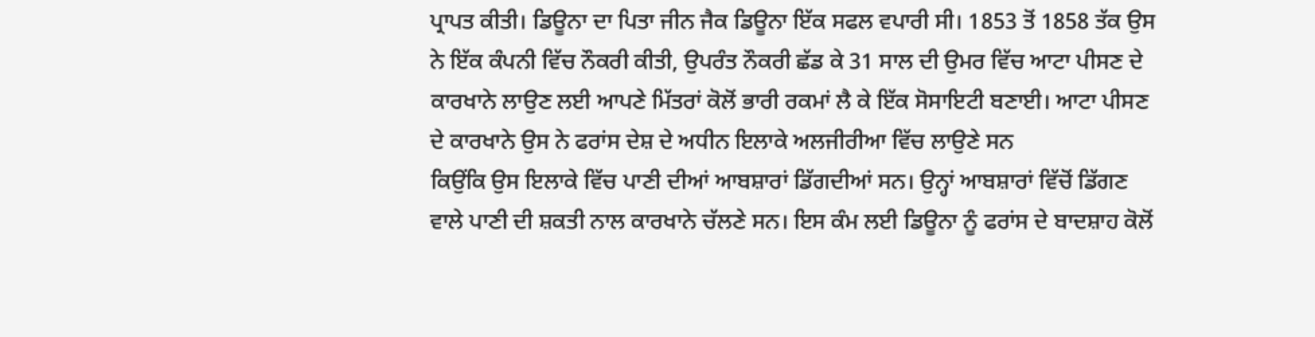ਪ੍ਰਾਪਤ ਕੀਤੀ। ਡਿਊਨਾ ਦਾ ਪਿਤਾ ਜੀਨ ਜੈਕ ਡਿਊਨਾ ਇੱਕ ਸਫਲ ਵਪਾਰੀ ਸੀ। 1853 ਤੋਂ 1858 ਤੱਕ ਉਸ ਨੇ ਇੱਕ ਕੰਪਨੀ ਵਿੱਚ ਨੌਕਰੀ ਕੀਤੀ, ਉਪਰੰਤ ਨੌਕਰੀ ਛੱਡ ਕੇ 31 ਸਾਲ ਦੀ ਉਮਰ ਵਿੱਚ ਆਟਾ ਪੀਸਣ ਦੇ ਕਾਰਖਾਨੇ ਲਾਉਣ ਲਈ ਆਪਣੇ ਮਿੱਤਰਾਂ ਕੋਲੋਂ ਭਾਰੀ ਰਕਮਾਂ ਲੈ ਕੇ ਇੱਕ ਸੋਸਾਇਟੀ ਬਣਾਈ। ਆਟਾ ਪੀਸਣ ਦੇ ਕਾਰਖਾਨੇ ਉਸ ਨੇ ਫਰਾਂਸ ਦੇਸ਼ ਦੇ ਅਧੀਨ ਇਲਾਕੇ ਅਲਜੀਰੀਆ ਵਿੱਚ ਲਾਉਣੇ ਸਨ
ਕਿਉਂਕਿ ਉਸ ਇਲਾਕੇ ਵਿੱਚ ਪਾਣੀ ਦੀਆਂ ਆਬਸ਼ਾਰਾਂ ਡਿੱਗਦੀਆਂ ਸਨ। ਉਨ੍ਹਾਂ ਆਬਸ਼ਾਰਾਂ ਵਿੱਚੋਂ ਡਿੱਗਣ ਵਾਲੇ ਪਾਣੀ ਦੀ ਸ਼ਕਤੀ ਨਾਲ ਕਾਰਖਾਨੇ ਚੱਲਣੇ ਸਨ। ਇਸ ਕੰਮ ਲਈ ਡਿਊਨਾ ਨੂੰ ਫਰਾਂਸ ਦੇ ਬਾਦਸ਼ਾਹ ਕੋਲੋਂ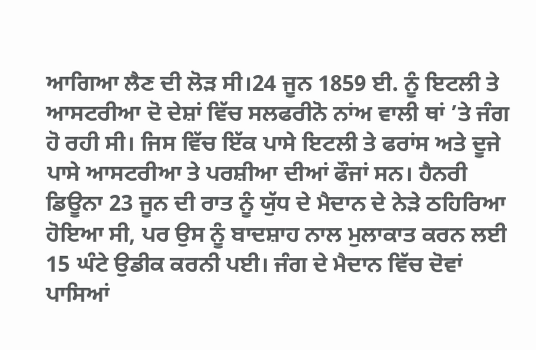ਆਗਿਆ ਲੈਣ ਦੀ ਲੋੜ ਸੀ।24 ਜੂਨ 1859 ਈ. ਨੂੰ ਇਟਲੀ ਤੇ ਆਸਟਰੀਆ ਦੋ ਦੇਸ਼ਾਂ ਵਿੱਚ ਸਲਫਰੀਨੋ ਨਾਂਅ ਵਾਲੀ ਥਾਂ ’ਤੇ ਜੰਗ ਹੋ ਰਹੀ ਸੀ। ਜਿਸ ਵਿੱਚ ਇੱਕ ਪਾਸੇ ਇਟਲੀ ਤੇ ਫਰਾਂਸ ਅਤੇ ਦੂਜੇ ਪਾਸੇ ਆਸਟਰੀਆ ਤੇ ਪਰਸ਼ੀਆ ਦੀਆਂ ਫੌਜਾਂ ਸਨ। ਹੈਨਰੀ ਡਿਊਨਾ 23 ਜੂਨ ਦੀ ਰਾਤ ਨੂੰ ਯੁੱਧ ਦੇ ਮੈਦਾਨ ਦੇ ਨੇੜੇ ਠਹਿਰਿਆ ਹੋਇਆ ਸੀ, ਪਰ ਉਸ ਨੂੰ ਬਾਦਸ਼ਾਹ ਨਾਲ ਮੁਲਾਕਾਤ ਕਰਨ ਲਈ 15 ਘੰਟੇ ਉਡੀਕ ਕਰਨੀ ਪਈ। ਜੰਗ ਦੇ ਮੈਦਾਨ ਵਿੱਚ ਦੋਵਾਂ ਪਾਸਿਆਂ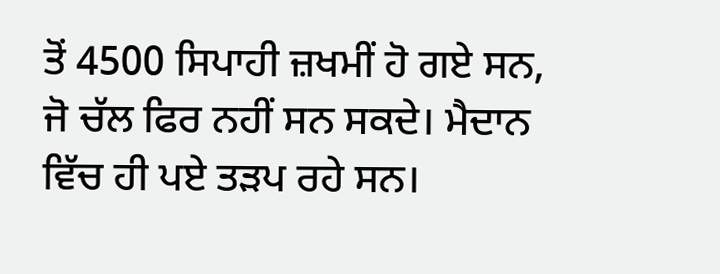ਤੋਂ 4500 ਸਿਪਾਹੀ ਜ਼ਖਮੀਂ ਹੋ ਗਏ ਸਨ, ਜੋ ਚੱਲ ਫਿਰ ਨਹੀਂ ਸਨ ਸਕਦੇ। ਮੈਦਾਨ ਵਿੱਚ ਹੀ ਪਏ ਤੜਪ ਰਹੇ ਸਨ।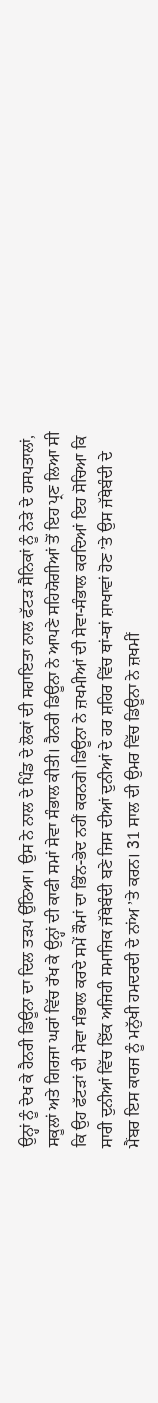ਉਨ੍ਹਾਂ ਨੂੰ ਦੇਖ ਕੇ ਹੈਨਰੀ ਡਿਊਨਾ ਦਾ ਦਿਲ ਤੜਪ ਉੱਠਿਆ। ਉਸ ਨੇ ਨਾਲ ਦੇ ਪਿੰਡ ਦੇ ਲੋਕਾਂ ਦੀ ਸਹਾਇਤਾ ਨਾਲ ਫੱਟੜ ਸੈਨਿਕਾਂ ਨੂੰ ਨੇੜੇ ਦੇ ਹਸਪਤਾਲਾਂ, ਸਕੂਲਾਂ ਅਤੇ ਗਿਰਜਾ ਘਰਾਂ ਵਿੱਚ ਰੱਖ ਕੇ ਉਨ੍ਹਾਂ ਦੀ ਕਾਫੀ ਸਮਾਂ ਸੇਵਾ ਸੰਭਾਲ ਕੀਤੀ। ਹੈਨਰੀ ਡਿਊਨਾ ਨੇ ਆਪਣੇ ਸਹਿਯੋਗੀਆਂ ਤੋਂ ਇਹ ਪ੍ਰਣ ਲਿਆ ਸੀ ਕਿ ਉਹ ਫੱਟੜਾਂ ਦੀ ਸੇਵਾ ਸੰਭਾਲ ਕਰਦੇ ਸਮੇਂ ਕੌਮਾਂ ਦਾ ਭਿੰਨ-ਭੇਦ ਨਹੀਂ ਕਰਨਗੇ।ਡਿਊਨਾ ਨੇ ਜ਼ਖਮੀਆਂ ਦੀ ਸੇਵਾ-ਸੰਭਾਲ ਕਰਦਿਆਂ ਇਹ ਸੋਚਿਆ ਕਿ ਸਾਰੀ ਦੁਨੀਆਂ ਵਿੱਚ ਇੱਕ ਅਜਿਹੀ ਸਮਾਜਿਕ ਜੱਥੇਬੰਦੀ ਬਣੇ ਜਿਸ ਦੀਆਂ ਦੁਨੀਆਂ ਦੇ ਹਰ ਸ਼ਹਿਰ ਵਿੱਚ ਥਾਂ-ਥਾਂ ਸ਼ਾਖਾਵਾਂ ਹੋਣ ’ਤੇ ਉਸ ਜੱਥੇਬੰਦੀ ਦੇ ਮੈਂਬਰ ਇਸ ਕਾਰਜ ਨੂੰ ਮਨੁੱਖੀ ਹਮਦਰਦੀ ਦੇ ਨਾਂਅ ’ਤੇ ਕਰਨ। 31 ਸਾਲ ਦੀ ਉਮਰ ਵਿੱਚ ਡਿਊਨਾ ਨੇ ਜ਼ਖਮੀਂ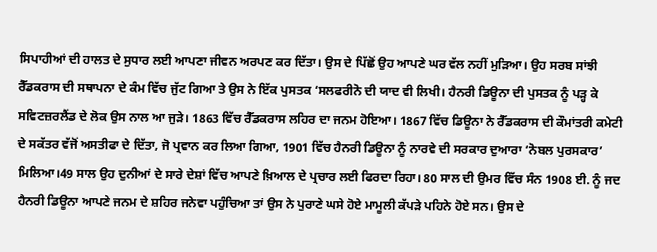ਸਿਪਾਹੀਆਂ ਦੀ ਹਾਲਤ ਦੇ ਸੁਧਾਰ ਲਈ ਆਪਣਾ ਜੀਵਨ ਅਰਪਣ ਕਰ ਦਿੱਤਾ। ਉਸ ਦੇ ਪਿੱਛੋਂ ਉਹ ਆਪਣੇ ਘਰ ਵੱਲ ਨਹੀਂ ਮੁੜਿਆ। ਉਹ ਸਰਬ ਸਾਂਝੀ ਰੈੱਡਕਰਾਸ ਦੀ ਸਥਾਪਨਾ ਦੇ ਕੰਮ ਵਿੱਚ ਜੁੱਟ ਗਿਆ ਤੇ ਉਸ ਨੇ ਇੱਕ ਪੁਸਤਕ ‘ਸਲਫਰੀਨੋ ਦੀ ਯਾਦ ਵੀ ਲਿਖੀ। ਹੈਨਰੀ ਡਿਊਨਾ ਦੀ ਪੁਸਤਕ ਨੂੰ ਪੜ੍ਹ ਕੇ ਸਵਿਟਜ਼ਰਲੈਂਡ ਦੇ ਲੋਕ ਉਸ ਨਾਲ ਆ ਜੁੜੇ। 1863 ਵਿੱਚ ਰੈੱਡਕਰਾਸ ਲਹਿਰ ਦਾ ਜਨਮ ਹੋਇਆ। 1867 ਵਿੱਚ ਡਿਊਨਾ ਨੇ ਰੈੱਡਕਰਾਸ ਦੀ ਕੌਮਾਂਤਰੀ ਕਮੇਟੀ ਦੇ ਸਕੱਤਰ ਵੱਜੋਂ ਅਸਤੀਫਾ ਦੇ ਦਿੱਤਾ, ਜੋ ਪ੍ਰਵਾਨ ਕਰ ਲਿਆ ਗਿਆ, 1901 ਵਿੱਚ ਹੈਨਰੀ ਡਿਊਨਾ ਨੂੰ ਨਾਰਵੇ ਦੀ ਸਰਕਾਰ ਦੁਆਰਾ ‘ਨੋਬਲ ਪੁਰਸਕਾਰ’ ਮਿਲਿਆ।49 ਸਾਲ ਉਹ ਦੁਨੀਆਂ ਦੇ ਸਾਰੇ ਦੇਸ਼ਾਂ ਵਿੱਚ ਆਪਣੇ ਖ਼ਿਆਲ ਦੇ ਪ੍ਰਚਾਰ ਲਈ ਫਿਰਦਾ ਰਿਹਾ। 80 ਸਾਲ ਦੀ ਉਮਰ ਵਿੱਚ ਸੰਨ 1908 ਈ. ਨੂੰ ਜਦ ਹੈਨਰੀ ਡਿਊਨਾ ਆਪਣੇ ਜਨਮ ਦੇ ਸ਼ਹਿਰ ਜਨੇਵਾ ਪਹੁੰਚਿਆ ਤਾਂ ਉਸ ਨੇ ਪੁਰਾਣੇ ਘਸੇ ਹੋਏ ਮਾਮੂਲੀ ਕੱਪੜੇ ਪਹਿਨੇ ਹੋਏ ਸਨ। ਉਸ ਦੇ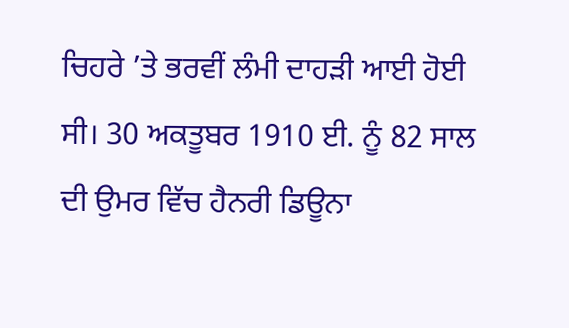ਚਿਹਰੇ ’ਤੇ ਭਰਵੀਂ ਲੰਮੀ ਦਾਹੜੀ ਆਈ ਹੋਈ ਸੀ। 30 ਅਕਤੂਬਰ 1910 ਈ. ਨੂੰ 82 ਸਾਲ ਦੀ ਉਮਰ ਵਿੱਚ ਹੈਨਰੀ ਡਿਊਨਾ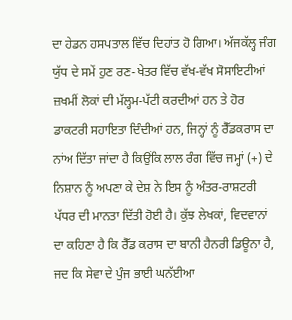ਦਾ ਹੇਡਨ ਹਸਪਤਾਲ ਵਿੱਚ ਦਿਹਾਂਤ ਹੋ ਗਿਆ। ਅੱਜਕੱਲ੍ਹ ਜੰਗ ਯੁੱਧ ਦੇ ਸਮੇਂ ਹੁਣ ਰਣ-ਖੇਤਰ ਵਿੱਚ ਵੱਖ-ਵੱਖ ਸੋਸਾਇਟੀਆਂ ਜ਼ਖਮੀਂ ਲੋਕਾਂ ਦੀ ਮੱਲ੍ਹਮ-ਪੱਟੀ ਕਰਦੀਆਂ ਹਨ ਤੇ ਹੋਰ ਡਾਕਟਰੀ ਸਹਾਇਤਾ ਦਿੰਦੀਆਂ ਹਨ, ਜਿਨ੍ਹਾਂ ਨੂੰ ਰੈੱਡਕਰਾਸ ਦਾ ਨਾਂਅ ਦਿੱਤਾ ਜਾਂਦਾ ਹੈ ਕਿਉਂਕਿ ਲਾਲ ਰੰਗ ਵਿੱਚ ਜਮ੍ਹਾਂ (+) ਦੇ ਨਿਸ਼ਾਨ ਨੂੰ ਅਪਣਾ ਕੇ ਦੇਸ਼ ਨੇ ਇਸ ਨੂੰ ਅੰਤਰ-ਰਾਸ਼ਟਰੀ ਪੱਧਰ ਦੀ ਮਾਨਤਾ ਦਿੱਤੀ ਹੋਈ ਹੈ। ਕੁੱਝ ਲੇਖਕਾਂ, ਵਿਦਵਾਨਾਂ ਦਾ ਕਹਿਣਾ ਹੈ ਕਿ ਰੈੱਡ ਕਰਾਸ ਦਾ ਬਾਨੀ ਹੈਨਰੀ ਡਿਊਨਾ ਹੈ, ਜਦ ਕਿ ਸੇਵਾ ਦੇ ਪੁੰਜ ਭਾਈ ਘਨੱਈਆ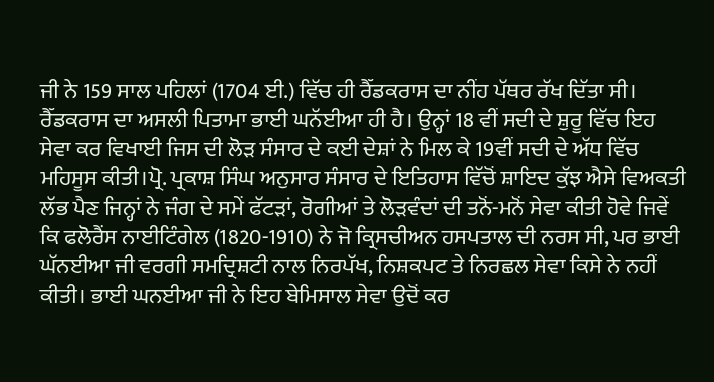ਜੀ ਨੇ 159 ਸਾਲ ਪਹਿਲਾਂ (1704 ਈ.) ਵਿੱਚ ਹੀ ਰੈੱਡਕਰਾਸ ਦਾ ਨੀਂਹ ਪੱਥਰ ਰੱਖ ਦਿੱਤਾ ਸੀ। ਰੈੱਡਕਰਾਸ ਦਾ ਅਸਲੀ ਪਿਤਾਮਾ ਭਾਈ ਘਨੱਈਆ ਹੀ ਹੈ। ਉਨ੍ਹਾਂ 18 ਵੀਂ ਸਦੀ ਦੇ ਸ਼ੁਰੂ ਵਿੱਚ ਇਹ ਸੇਵਾ ਕਰ ਵਿਖਾਈ ਜਿਸ ਦੀ ਲੋੜ ਸੰਸਾਰ ਦੇ ਕਈ ਦੇਸ਼ਾਂ ਨੇ ਮਿਲ ਕੇ 19ਵੀਂ ਸਦੀ ਦੇ ਅੱਧ ਵਿੱਚ ਮਹਿਸੂਸ ਕੀਤੀ।ਪ੍ਰੋ. ਪ੍ਰਕਾਸ਼ ਸਿੰਘ ਅਨੁਸਾਰ ਸੰਸਾਰ ਦੇ ਇਤਿਹਾਸ ਵਿੱਚੋਂ ਸ਼ਾਇਦ ਕੁੱਝ ਐਸੇ ਵਿਅਕਤੀ ਲੱਭ ਪੈਣ ਜਿਨ੍ਹਾਂ ਨੇ ਜੰਗ ਦੇ ਸਮੇਂ ਫੱਟੜਾਂ, ਰੋਗੀਆਂ ਤੇ ਲੋੜਵੰਦਾਂ ਦੀ ਤਨੋਂ-ਮਨੋਂ ਸੇਵਾ ਕੀਤੀ ਹੋਵੇ ਜਿਵੇਂ ਕਿ ਫਲੋਰੈਂਸ ਨਾਈਟਿੰਗੇਲ (1820-1910) ਨੇ ਜੋ ਕ੍ਰਿਸਚੀਅਨ ਹਸਪਤਾਲ ਦੀ ਨਰਸ ਸੀ, ਪਰ ਭਾਈ ਘੱਨਈਆ ਜੀ ਵਰਗੀ ਸਮਦ੍ਰਿਸ਼ਟੀ ਨਾਲ ਨਿਰਪੱਖ, ਨਿਸ਼ਕਪਟ ਤੇ ਨਿਰਛਲ ਸੇਵਾ ਕਿਸੇ ਨੇ ਨਹੀਂ ਕੀਤੀ। ਭਾਈ ਘਨਈਆ ਜੀ ਨੇ ਇਹ ਬੇਮਿਸਾਲ ਸੇਵਾ ਉਦੋਂ ਕਰ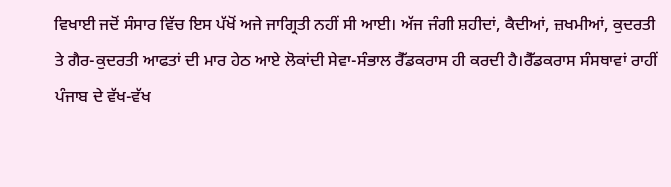ਵਿਖਾਈ ਜਦੋਂ ਸੰਸਾਰ ਵਿੱਚ ਇਸ ਪੱਖੋਂ ਅਜੇ ਜਾਗ੍ਰਿਤੀ ਨਹੀਂ ਸੀ ਆਈ। ਅੱਜ ਜੰਗੀ ਸ਼ਹੀਦਾਂ, ਕੈਦੀਆਂ, ਜ਼ਖਮੀਆਂ, ਕੁਦਰਤੀ ਤੇ ਗੈਰ-ਕੁਦਰਤੀ ਆਫਤਾਂ ਦੀ ਮਾਰ ਹੇਠ ਆਏ ਲੋਕਾਂਦੀ ਸੇਵਾ-ਸੰਭਾਲ ਰੈੱਡਕਰਾਸ ਹੀ ਕਰਦੀ ਹੈ।ਰੈੱਡਕਰਾਸ ਸੰਸਥਾਵਾਂ ਰਾਹੀਂ ਪੰਜਾਬ ਦੇ ਵੱਖ-ਵੱਖ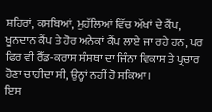ਸ਼ਹਿਰਾਂ, ਕਸਬਿਆਂ, ਮੁਹੱਲਿਆਂ ਵਿੱਚ ਅੱਖਾਂ ਦੇ ਕੈਂਪ, ਖੂਨਦਾਨ ਕੈਂਪ ਤੇ ਹੋਰ ਅਨੇਕਾਂ ਕੈਂਪ ਲਾਏ ਜਾ ਰਹੇ ਹਨ, ਪਰ ਫਿਰ ਵੀ ਰੈੱਡ-ਕਰਾਸ ਸੰਸਥਾ ਦਾ ਜਿੰਨਾ ਵਿਕਾਸ ਤੇ ਪ੍ਰਚਾਰ ਹੋਣਾ ਚਾਹੀਦਾ ਸੀ, ਉਨ੍ਹਾਂ ਨਹੀਂ ਹੋ ਸਕਿਆ।
ਇਸ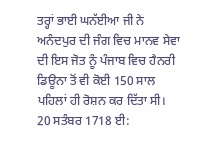ਤਰ੍ਹਾਂ ਭਾਈ ਘਨੱਈਆ ਜੀ ਨੇ ਅਨੰਦਪੁਰ ਦੀ ਜੰਗ ਵਿਚ ਮਾਨਵ ਸੇਵਾ ਦੀ ਇਸ ਜੋਤ ਨੂੰ ਪੰਜਾਬ ਵਿਚ ਹੈਨਰੀ ਡਿਊਨਾ ਤੋਂ ਵੀ ਕੋਈ 150 ਸਾਲ ਪਹਿਲਾਂ ਹੀ ਰੋਸ਼ਨ ਕਰ ਦਿੱਤਾ ਸੀ। 20 ਸਤੰਬਰ 1718 ਈ: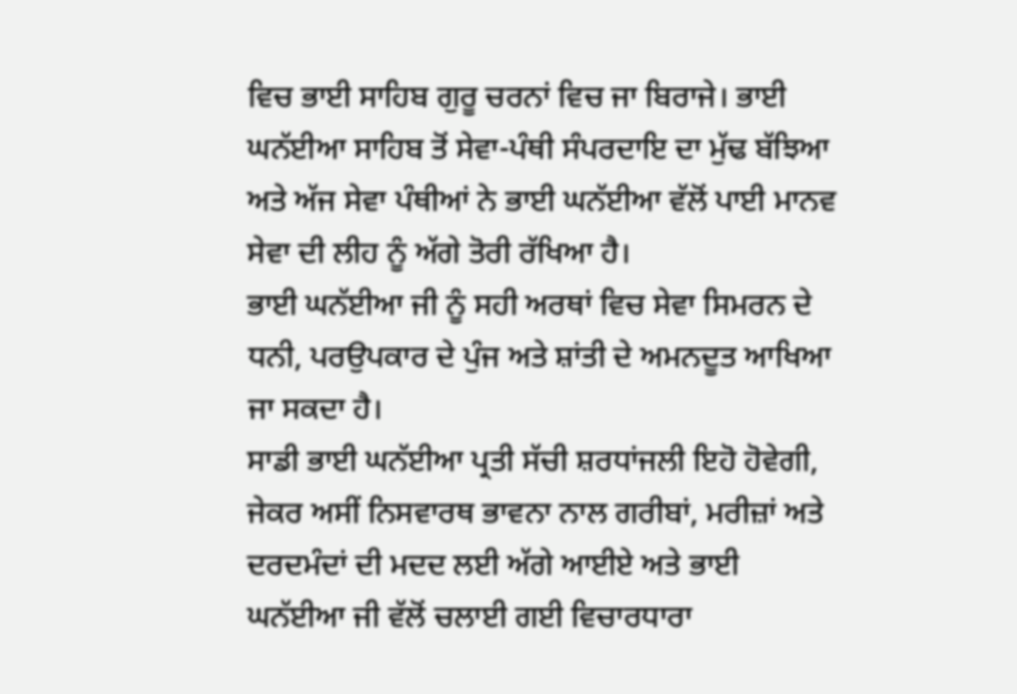ਵਿਚ ਭਾਈ ਸਾਹਿਬ ਗੁਰੂ ਚਰਨਾਂ ਵਿਚ ਜਾ ਬਿਰਾਜੇ। ਭਾਈ ਘਨੱਈਆ ਸਾਹਿਬ ਤੋਂ ਸੇਵਾ-ਪੰਥੀ ਸੰਪਰਦਾਇ ਦਾ ਮੁੱਢ ਬੱਝਿਆ ਅਤੇ ਅੱਜ ਸੇਵਾ ਪੰਥੀਆਂ ਨੇ ਭਾਈ ਘਨੱਈਆ ਵੱਲੋਂ ਪਾਈ ਮਾਨਵ ਸੇਵਾ ਦੀ ਲੀਹ ਨੂੰ ਅੱਗੇ ਤੋਰੀ ਰੱਖਿਆ ਹੈ।
ਭਾਈ ਘਨੱਈਆ ਜੀ ਨੂੰ ਸਹੀ ਅਰਥਾਂ ਵਿਚ ਸੇਵਾ ਸਿਮਰਨ ਦੇ ਧਨੀ, ਪਰਉਪਕਾਰ ਦੇ ਪੁੰਜ ਅਤੇ ਸ਼ਾਂਤੀ ਦੇ ਅਮਨਦੂਤ ਆਖਿਆ ਜਾ ਸਕਦਾ ਹੈ।
ਸਾਡੀ ਭਾਈ ਘਨੱਈਆ ਪ੍ਰਤੀ ਸੱਚੀ ਸ਼ਰਧਾਂਜਲੀ ਇਹੋ ਹੋਵੇਗੀ, ਜੇਕਰ ਅਸੀਂ ਨਿਸਵਾਰਥ ਭਾਵਨਾ ਨਾਲ ਗਰੀਬਾਂ, ਮਰੀਜ਼ਾਂ ਅਤੇ ਦਰਦਮੰਦਾਂ ਦੀ ਮਦਦ ਲਈ ਅੱਗੇ ਆਈਏ ਅਤੇ ਭਾਈ ਘਨੱਈਆ ਜੀ ਵੱਲੋਂ ਚਲਾਈ ਗਈ ਵਿਚਾਰਧਾਰਾ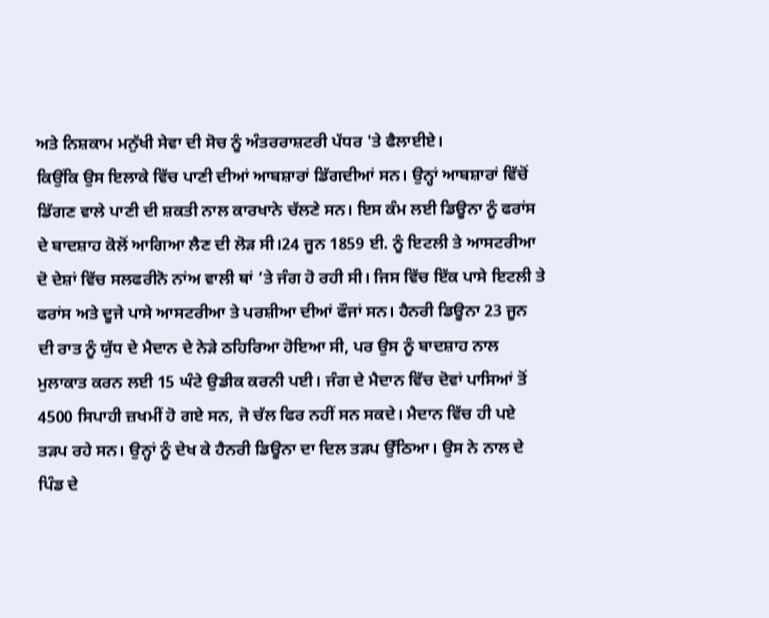ਅਤੇ ਨਿਸ਼ਕਾਮ ਮਨੁੱਖੀ ਸੇਵਾ ਦੀ ਸੋਚ ਨੂੰ ਅੰਤਰਰਾਸ਼ਟਰੀ ਪੱਧਰ 'ਤੇ ਫੈਲਾਈਏ।
ਕਿਉਂਕਿ ਉਸ ਇਲਾਕੇ ਵਿੱਚ ਪਾਣੀ ਦੀਆਂ ਆਬਸ਼ਾਰਾਂ ਡਿੱਗਦੀਆਂ ਸਨ। ਉਨ੍ਹਾਂ ਆਬਸ਼ਾਰਾਂ ਵਿੱਚੋਂ ਡਿੱਗਣ ਵਾਲੇ ਪਾਣੀ ਦੀ ਸ਼ਕਤੀ ਨਾਲ ਕਾਰਖਾਨੇ ਚੱਲਣੇ ਸਨ। ਇਸ ਕੰਮ ਲਈ ਡਿਊਨਾ ਨੂੰ ਫਰਾਂਸ ਦੇ ਬਾਦਸ਼ਾਹ ਕੋਲੋਂ ਆਗਿਆ ਲੈਣ ਦੀ ਲੋੜ ਸੀ।24 ਜੂਨ 1859 ਈ. ਨੂੰ ਇਟਲੀ ਤੇ ਆਸਟਰੀਆ ਦੋ ਦੇਸ਼ਾਂ ਵਿੱਚ ਸਲਫਰੀਨੋ ਨਾਂਅ ਵਾਲੀ ਥਾਂ ’ਤੇ ਜੰਗ ਹੋ ਰਹੀ ਸੀ। ਜਿਸ ਵਿੱਚ ਇੱਕ ਪਾਸੇ ਇਟਲੀ ਤੇ ਫਰਾਂਸ ਅਤੇ ਦੂਜੇ ਪਾਸੇ ਆਸਟਰੀਆ ਤੇ ਪਰਸ਼ੀਆ ਦੀਆਂ ਫੌਜਾਂ ਸਨ। ਹੈਨਰੀ ਡਿਊਨਾ 23 ਜੂਨ ਦੀ ਰਾਤ ਨੂੰ ਯੁੱਧ ਦੇ ਮੈਦਾਨ ਦੇ ਨੇੜੇ ਠਹਿਰਿਆ ਹੋਇਆ ਸੀ, ਪਰ ਉਸ ਨੂੰ ਬਾਦਸ਼ਾਹ ਨਾਲ ਮੁਲਾਕਾਤ ਕਰਨ ਲਈ 15 ਘੰਟੇ ਉਡੀਕ ਕਰਨੀ ਪਈ। ਜੰਗ ਦੇ ਮੈਦਾਨ ਵਿੱਚ ਦੋਵਾਂ ਪਾਸਿਆਂ ਤੋਂ 4500 ਸਿਪਾਹੀ ਜ਼ਖਮੀਂ ਹੋ ਗਏ ਸਨ, ਜੋ ਚੱਲ ਫਿਰ ਨਹੀਂ ਸਨ ਸਕਦੇ। ਮੈਦਾਨ ਵਿੱਚ ਹੀ ਪਏ ਤੜਪ ਰਹੇ ਸਨ। ਉਨ੍ਹਾਂ ਨੂੰ ਦੇਖ ਕੇ ਹੈਨਰੀ ਡਿਊਨਾ ਦਾ ਦਿਲ ਤੜਪ ਉੱਠਿਆ। ਉਸ ਨੇ ਨਾਲ ਦੇ ਪਿੰਡ ਦੇ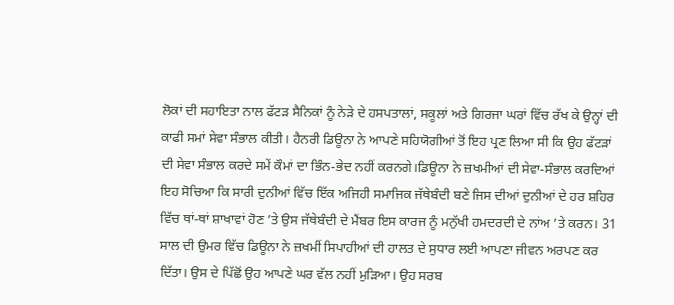ਲੋਕਾਂ ਦੀ ਸਹਾਇਤਾ ਨਾਲ ਫੱਟੜ ਸੈਨਿਕਾਂ ਨੂੰ ਨੇੜੇ ਦੇ ਹਸਪਤਾਲਾਂ, ਸਕੂਲਾਂ ਅਤੇ ਗਿਰਜਾ ਘਰਾਂ ਵਿੱਚ ਰੱਖ ਕੇ ਉਨ੍ਹਾਂ ਦੀ ਕਾਫੀ ਸਮਾਂ ਸੇਵਾ ਸੰਭਾਲ ਕੀਤੀ। ਹੈਨਰੀ ਡਿਊਨਾ ਨੇ ਆਪਣੇ ਸਹਿਯੋਗੀਆਂ ਤੋਂ ਇਹ ਪ੍ਰਣ ਲਿਆ ਸੀ ਕਿ ਉਹ ਫੱਟੜਾਂ ਦੀ ਸੇਵਾ ਸੰਭਾਲ ਕਰਦੇ ਸਮੇਂ ਕੌਮਾਂ ਦਾ ਭਿੰਨ-ਭੇਦ ਨਹੀਂ ਕਰਨਗੇ।ਡਿਊਨਾ ਨੇ ਜ਼ਖਮੀਆਂ ਦੀ ਸੇਵਾ-ਸੰਭਾਲ ਕਰਦਿਆਂ ਇਹ ਸੋਚਿਆ ਕਿ ਸਾਰੀ ਦੁਨੀਆਂ ਵਿੱਚ ਇੱਕ ਅਜਿਹੀ ਸਮਾਜਿਕ ਜੱਥੇਬੰਦੀ ਬਣੇ ਜਿਸ ਦੀਆਂ ਦੁਨੀਆਂ ਦੇ ਹਰ ਸ਼ਹਿਰ ਵਿੱਚ ਥਾਂ-ਥਾਂ ਸ਼ਾਖਾਵਾਂ ਹੋਣ ’ਤੇ ਉਸ ਜੱਥੇਬੰਦੀ ਦੇ ਮੈਂਬਰ ਇਸ ਕਾਰਜ ਨੂੰ ਮਨੁੱਖੀ ਹਮਦਰਦੀ ਦੇ ਨਾਂਅ ’ਤੇ ਕਰਨ। 31 ਸਾਲ ਦੀ ਉਮਰ ਵਿੱਚ ਡਿਊਨਾ ਨੇ ਜ਼ਖਮੀਂ ਸਿਪਾਹੀਆਂ ਦੀ ਹਾਲਤ ਦੇ ਸੁਧਾਰ ਲਈ ਆਪਣਾ ਜੀਵਨ ਅਰਪਣ ਕਰ ਦਿੱਤਾ। ਉਸ ਦੇ ਪਿੱਛੋਂ ਉਹ ਆਪਣੇ ਘਰ ਵੱਲ ਨਹੀਂ ਮੁੜਿਆ। ਉਹ ਸਰਬ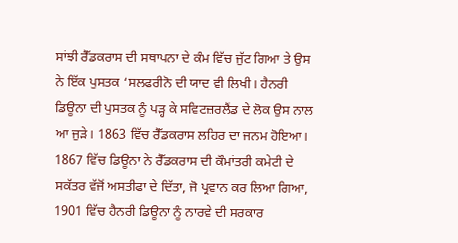ਸਾਂਝੀ ਰੈੱਡਕਰਾਸ ਦੀ ਸਥਾਪਨਾ ਦੇ ਕੰਮ ਵਿੱਚ ਜੁੱਟ ਗਿਆ ਤੇ ਉਸ ਨੇ ਇੱਕ ਪੁਸਤਕ ‘ਸਲਫਰੀਨੋ ਦੀ ਯਾਦ ਵੀ ਲਿਖੀ। ਹੈਨਰੀ ਡਿਊਨਾ ਦੀ ਪੁਸਤਕ ਨੂੰ ਪੜ੍ਹ ਕੇ ਸਵਿਟਜ਼ਰਲੈਂਡ ਦੇ ਲੋਕ ਉਸ ਨਾਲ ਆ ਜੁੜੇ। 1863 ਵਿੱਚ ਰੈੱਡਕਰਾਸ ਲਹਿਰ ਦਾ ਜਨਮ ਹੋਇਆ। 1867 ਵਿੱਚ ਡਿਊਨਾ ਨੇ ਰੈੱਡਕਰਾਸ ਦੀ ਕੌਮਾਂਤਰੀ ਕਮੇਟੀ ਦੇ ਸਕੱਤਰ ਵੱਜੋਂ ਅਸਤੀਫਾ ਦੇ ਦਿੱਤਾ, ਜੋ ਪ੍ਰਵਾਨ ਕਰ ਲਿਆ ਗਿਆ, 1901 ਵਿੱਚ ਹੈਨਰੀ ਡਿਊਨਾ ਨੂੰ ਨਾਰਵੇ ਦੀ ਸਰਕਾਰ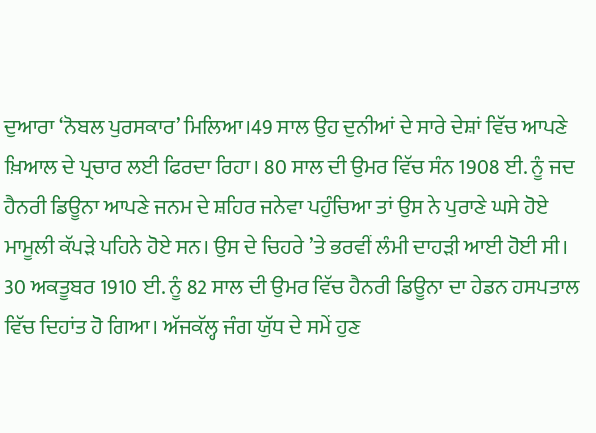ਦੁਆਰਾ ‘ਨੋਬਲ ਪੁਰਸਕਾਰ’ ਮਿਲਿਆ।49 ਸਾਲ ਉਹ ਦੁਨੀਆਂ ਦੇ ਸਾਰੇ ਦੇਸ਼ਾਂ ਵਿੱਚ ਆਪਣੇ ਖ਼ਿਆਲ ਦੇ ਪ੍ਰਚਾਰ ਲਈ ਫਿਰਦਾ ਰਿਹਾ। 80 ਸਾਲ ਦੀ ਉਮਰ ਵਿੱਚ ਸੰਨ 1908 ਈ. ਨੂੰ ਜਦ ਹੈਨਰੀ ਡਿਊਨਾ ਆਪਣੇ ਜਨਮ ਦੇ ਸ਼ਹਿਰ ਜਨੇਵਾ ਪਹੁੰਚਿਆ ਤਾਂ ਉਸ ਨੇ ਪੁਰਾਣੇ ਘਸੇ ਹੋਏ ਮਾਮੂਲੀ ਕੱਪੜੇ ਪਹਿਨੇ ਹੋਏ ਸਨ। ਉਸ ਦੇ ਚਿਹਰੇ ’ਤੇ ਭਰਵੀਂ ਲੰਮੀ ਦਾਹੜੀ ਆਈ ਹੋਈ ਸੀ। 30 ਅਕਤੂਬਰ 1910 ਈ. ਨੂੰ 82 ਸਾਲ ਦੀ ਉਮਰ ਵਿੱਚ ਹੈਨਰੀ ਡਿਊਨਾ ਦਾ ਹੇਡਨ ਹਸਪਤਾਲ ਵਿੱਚ ਦਿਹਾਂਤ ਹੋ ਗਿਆ। ਅੱਜਕੱਲ੍ਹ ਜੰਗ ਯੁੱਧ ਦੇ ਸਮੇਂ ਹੁਣ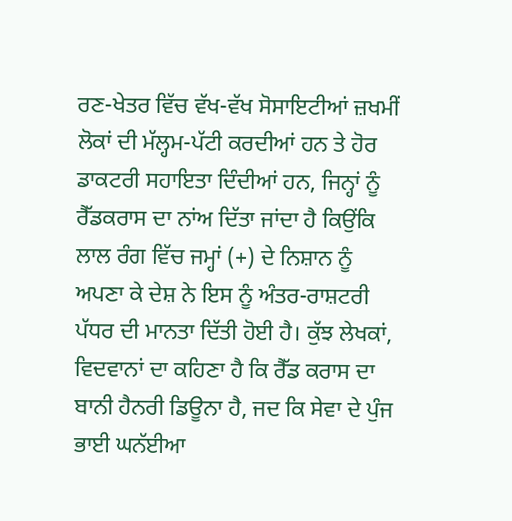ਰਣ-ਖੇਤਰ ਵਿੱਚ ਵੱਖ-ਵੱਖ ਸੋਸਾਇਟੀਆਂ ਜ਼ਖਮੀਂ ਲੋਕਾਂ ਦੀ ਮੱਲ੍ਹਮ-ਪੱਟੀ ਕਰਦੀਆਂ ਹਨ ਤੇ ਹੋਰ ਡਾਕਟਰੀ ਸਹਾਇਤਾ ਦਿੰਦੀਆਂ ਹਨ, ਜਿਨ੍ਹਾਂ ਨੂੰ ਰੈੱਡਕਰਾਸ ਦਾ ਨਾਂਅ ਦਿੱਤਾ ਜਾਂਦਾ ਹੈ ਕਿਉਂਕਿ ਲਾਲ ਰੰਗ ਵਿੱਚ ਜਮ੍ਹਾਂ (+) ਦੇ ਨਿਸ਼ਾਨ ਨੂੰ ਅਪਣਾ ਕੇ ਦੇਸ਼ ਨੇ ਇਸ ਨੂੰ ਅੰਤਰ-ਰਾਸ਼ਟਰੀ ਪੱਧਰ ਦੀ ਮਾਨਤਾ ਦਿੱਤੀ ਹੋਈ ਹੈ। ਕੁੱਝ ਲੇਖਕਾਂ, ਵਿਦਵਾਨਾਂ ਦਾ ਕਹਿਣਾ ਹੈ ਕਿ ਰੈੱਡ ਕਰਾਸ ਦਾ ਬਾਨੀ ਹੈਨਰੀ ਡਿਊਨਾ ਹੈ, ਜਦ ਕਿ ਸੇਵਾ ਦੇ ਪੁੰਜ ਭਾਈ ਘਨੱਈਆ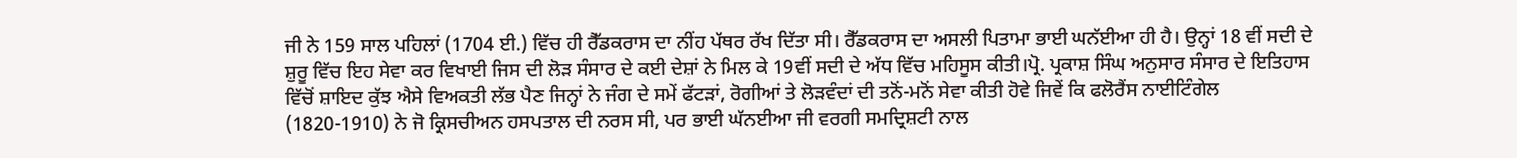ਜੀ ਨੇ 159 ਸਾਲ ਪਹਿਲਾਂ (1704 ਈ.) ਵਿੱਚ ਹੀ ਰੈੱਡਕਰਾਸ ਦਾ ਨੀਂਹ ਪੱਥਰ ਰੱਖ ਦਿੱਤਾ ਸੀ। ਰੈੱਡਕਰਾਸ ਦਾ ਅਸਲੀ ਪਿਤਾਮਾ ਭਾਈ ਘਨੱਈਆ ਹੀ ਹੈ। ਉਨ੍ਹਾਂ 18 ਵੀਂ ਸਦੀ ਦੇ ਸ਼ੁਰੂ ਵਿੱਚ ਇਹ ਸੇਵਾ ਕਰ ਵਿਖਾਈ ਜਿਸ ਦੀ ਲੋੜ ਸੰਸਾਰ ਦੇ ਕਈ ਦੇਸ਼ਾਂ ਨੇ ਮਿਲ ਕੇ 19ਵੀਂ ਸਦੀ ਦੇ ਅੱਧ ਵਿੱਚ ਮਹਿਸੂਸ ਕੀਤੀ।ਪ੍ਰੋ. ਪ੍ਰਕਾਸ਼ ਸਿੰਘ ਅਨੁਸਾਰ ਸੰਸਾਰ ਦੇ ਇਤਿਹਾਸ ਵਿੱਚੋਂ ਸ਼ਾਇਦ ਕੁੱਝ ਐਸੇ ਵਿਅਕਤੀ ਲੱਭ ਪੈਣ ਜਿਨ੍ਹਾਂ ਨੇ ਜੰਗ ਦੇ ਸਮੇਂ ਫੱਟੜਾਂ, ਰੋਗੀਆਂ ਤੇ ਲੋੜਵੰਦਾਂ ਦੀ ਤਨੋਂ-ਮਨੋਂ ਸੇਵਾ ਕੀਤੀ ਹੋਵੇ ਜਿਵੇਂ ਕਿ ਫਲੋਰੈਂਸ ਨਾਈਟਿੰਗੇਲ (1820-1910) ਨੇ ਜੋ ਕ੍ਰਿਸਚੀਅਨ ਹਸਪਤਾਲ ਦੀ ਨਰਸ ਸੀ, ਪਰ ਭਾਈ ਘੱਨਈਆ ਜੀ ਵਰਗੀ ਸਮਦ੍ਰਿਸ਼ਟੀ ਨਾਲ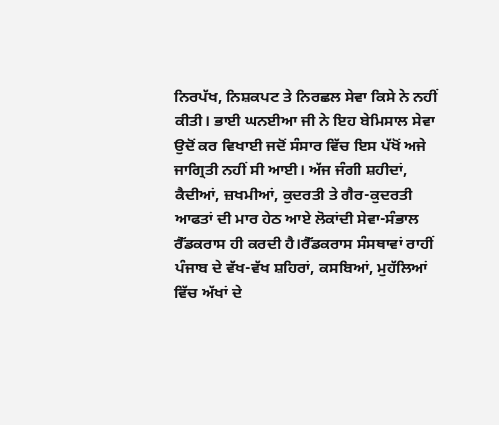ਨਿਰਪੱਖ, ਨਿਸ਼ਕਪਟ ਤੇ ਨਿਰਛਲ ਸੇਵਾ ਕਿਸੇ ਨੇ ਨਹੀਂ ਕੀਤੀ। ਭਾਈ ਘਨਈਆ ਜੀ ਨੇ ਇਹ ਬੇਮਿਸਾਲ ਸੇਵਾ ਉਦੋਂ ਕਰ ਵਿਖਾਈ ਜਦੋਂ ਸੰਸਾਰ ਵਿੱਚ ਇਸ ਪੱਖੋਂ ਅਜੇ ਜਾਗ੍ਰਿਤੀ ਨਹੀਂ ਸੀ ਆਈ। ਅੱਜ ਜੰਗੀ ਸ਼ਹੀਦਾਂ, ਕੈਦੀਆਂ, ਜ਼ਖਮੀਆਂ, ਕੁਦਰਤੀ ਤੇ ਗੈਰ-ਕੁਦਰਤੀ ਆਫਤਾਂ ਦੀ ਮਾਰ ਹੇਠ ਆਏ ਲੋਕਾਂਦੀ ਸੇਵਾ-ਸੰਭਾਲ ਰੈੱਡਕਰਾਸ ਹੀ ਕਰਦੀ ਹੈ।ਰੈੱਡਕਰਾਸ ਸੰਸਥਾਵਾਂ ਰਾਹੀਂ ਪੰਜਾਬ ਦੇ ਵੱਖ-ਵੱਖ ਸ਼ਹਿਰਾਂ, ਕਸਬਿਆਂ, ਮੁਹੱਲਿਆਂ ਵਿੱਚ ਅੱਖਾਂ ਦੇ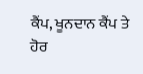ਕੈਂਪ, ਖੂਨਦਾਨ ਕੈਂਪ ਤੇ ਹੋਰ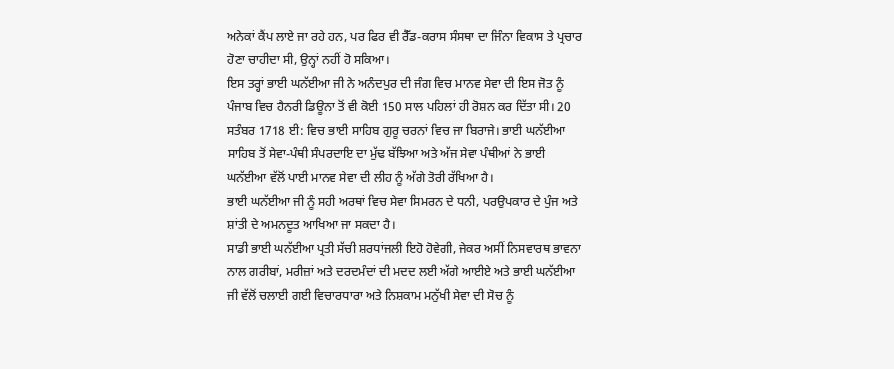ਅਨੇਕਾਂ ਕੈਂਪ ਲਾਏ ਜਾ ਰਹੇ ਹਨ, ਪਰ ਫਿਰ ਵੀ ਰੈੱਡ-ਕਰਾਸ ਸੰਸਥਾ ਦਾ ਜਿੰਨਾ ਵਿਕਾਸ ਤੇ ਪ੍ਰਚਾਰ ਹੋਣਾ ਚਾਹੀਦਾ ਸੀ, ਉਨ੍ਹਾਂ ਨਹੀਂ ਹੋ ਸਕਿਆ।
ਇਸ ਤਰ੍ਹਾਂ ਭਾਈ ਘਨੱਈਆ ਜੀ ਨੇ ਅਨੰਦਪੁਰ ਦੀ ਜੰਗ ਵਿਚ ਮਾਨਵ ਸੇਵਾ ਦੀ ਇਸ ਜੋਤ ਨੂੰ ਪੰਜਾਬ ਵਿਚ ਹੈਨਰੀ ਡਿਊਨਾ ਤੋਂ ਵੀ ਕੋਈ 150 ਸਾਲ ਪਹਿਲਾਂ ਹੀ ਰੋਸ਼ਨ ਕਰ ਦਿੱਤਾ ਸੀ। 20 ਸਤੰਬਰ 1718 ਈ: ਵਿਚ ਭਾਈ ਸਾਹਿਬ ਗੁਰੂ ਚਰਨਾਂ ਵਿਚ ਜਾ ਬਿਰਾਜੇ। ਭਾਈ ਘਨੱਈਆ ਸਾਹਿਬ ਤੋਂ ਸੇਵਾ-ਪੰਥੀ ਸੰਪਰਦਾਇ ਦਾ ਮੁੱਢ ਬੱਝਿਆ ਅਤੇ ਅੱਜ ਸੇਵਾ ਪੰਥੀਆਂ ਨੇ ਭਾਈ ਘਨੱਈਆ ਵੱਲੋਂ ਪਾਈ ਮਾਨਵ ਸੇਵਾ ਦੀ ਲੀਹ ਨੂੰ ਅੱਗੇ ਤੋਰੀ ਰੱਖਿਆ ਹੈ।
ਭਾਈ ਘਨੱਈਆ ਜੀ ਨੂੰ ਸਹੀ ਅਰਥਾਂ ਵਿਚ ਸੇਵਾ ਸਿਮਰਨ ਦੇ ਧਨੀ, ਪਰਉਪਕਾਰ ਦੇ ਪੁੰਜ ਅਤੇ ਸ਼ਾਂਤੀ ਦੇ ਅਮਨਦੂਤ ਆਖਿਆ ਜਾ ਸਕਦਾ ਹੈ।
ਸਾਡੀ ਭਾਈ ਘਨੱਈਆ ਪ੍ਰਤੀ ਸੱਚੀ ਸ਼ਰਧਾਂਜਲੀ ਇਹੋ ਹੋਵੇਗੀ, ਜੇਕਰ ਅਸੀਂ ਨਿਸਵਾਰਥ ਭਾਵਨਾ ਨਾਲ ਗਰੀਬਾਂ, ਮਰੀਜ਼ਾਂ ਅਤੇ ਦਰਦਮੰਦਾਂ ਦੀ ਮਦਦ ਲਈ ਅੱਗੇ ਆਈਏ ਅਤੇ ਭਾਈ ਘਨੱਈਆ ਜੀ ਵੱਲੋਂ ਚਲਾਈ ਗਈ ਵਿਚਾਰਧਾਰਾ ਅਤੇ ਨਿਸ਼ਕਾਮ ਮਨੁੱਖੀ ਸੇਵਾ ਦੀ ਸੋਚ ਨੂੰ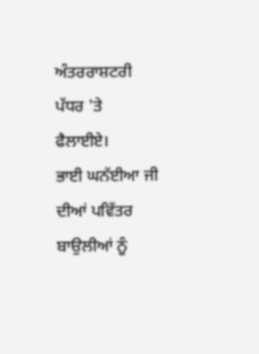ਅੰਤਰਰਾਸ਼ਟਰੀ ਪੱਧਰ 'ਤੇ ਫੈਲਾਈਏ।
ਭਾਈ ਘਨੱਈਆ ਜੀ ਦੀਆਂ ਪਵਿੱਤਰ ਬਾਉਲੀਆਂ ਨੂੰ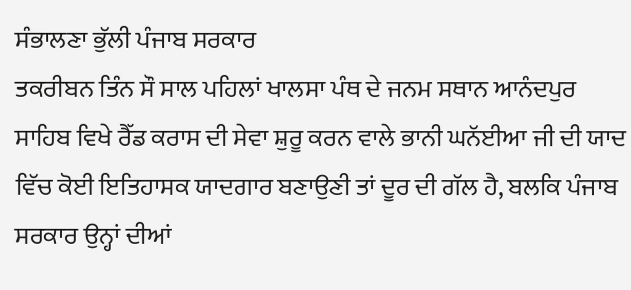ਸੰਭਾਲਣਾ ਭੁੱਲੀ ਪੰਜਾਬ ਸਰਕਾਰ
ਤਕਰੀਬਨ ਤਿੰਨ ਸੌ ਸਾਲ ਪਹਿਲਾਂ ਖਾਲਸਾ ਪੰਥ ਦੇ ਜਨਮ ਸਥਾਨ ਆਨੰਦਪੁਰ ਸਾਹਿਬ ਵਿਖੇ ਰੈੱਡ ਕਰਾਸ ਦੀ ਸੇਵਾ ਸ਼ੁਰੂ ਕਰਨ ਵਾਲੇ ਭਾਨੀ ਘਨੱਈਆ ਜੀ ਦੀ ਯਾਦ ਵਿੱਚ ਕੋਈ ਇਤਿਹਾਸਕ ਯਾਦਗਾਰ ਬਣਾਉਣੀ ਤਾਂ ਦੂਰ ਦੀ ਗੱਲ ਹੈ, ਬਲਕਿ ਪੰਜਾਬ ਸਰਕਾਰ ਉਨ੍ਹਾਂ ਦੀਆਂ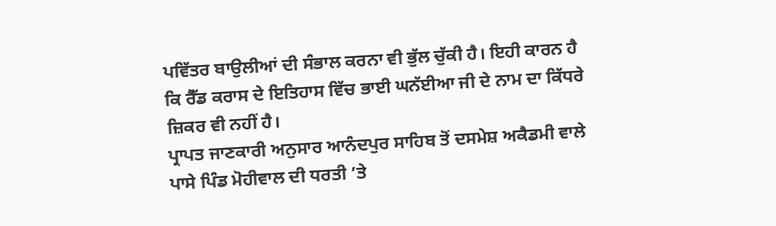ਪਵਿੱਤਰ ਬਾਉਲੀਆਂ ਦੀ ਸੰਭਾਲ ਕਰਨਾ ਵੀ ਭੁੱਲ ਚੁੱਕੀ ਹੈ। ਇਹੀ ਕਾਰਨ ਹੈ ਕਿ ਰੈੱਡ ਕਰਾਸ ਦੇ ਇਤਿਹਾਸ ਵਿੱਚ ਭਾਈ ਘਨੱਈਆ ਜੀ ਦੇ ਨਾਮ ਦਾ ਕਿੱਧਰੇ ਜ਼ਿਕਰ ਵੀ ਨਹੀਂ ਹੈ।
ਪ੍ਰਾਪਤ ਜਾਣਕਾਰੀ ਅਨੁਸਾਰ ਆਨੰਦਪੁਰ ਸਾਹਿਬ ਤੋਂ ਦਸਮੇਸ਼ ਅਕੈਡਮੀ ਵਾਲੇ ਪਾਸੇ ਪਿੰਡ ਮੋਹੀਵਾਲ ਦੀ ਧਰਤੀ ’ਤੇ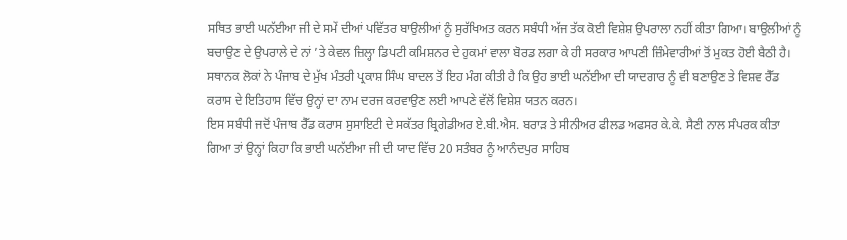ਸਥਿਤ ਭਾਈ ਘਨੱਈਆ ਜੀ ਦੇ ਸਮੇਂ ਦੀਆਂ ਪਵਿੱਤਰ ਬਾਉਲੀਆਂ ਨੂੰ ਸੁਰੱਖਿਅਤ ਕਰਨ ਸਬੰਧੀ ਅੱਜ ਤੱਕ ਕੋਈ ਵਿਸ਼ੇਸ਼ ਉਪਰਾਲਾ ਨਹੀਂ ਕੀਤਾ ਗਿਆ। ਬਾਉਲੀਆਂ ਨੂੰ ਬਚਾਉਣ ਦੇ ਉਪਰਾਲੇ ਦੇ ਨਾਂ ’ਤੇ ਕੇਵਲ ਜ਼ਿਲ੍ਹਾ ਡਿਪਟੀ ਕਮਿਸ਼ਨਰ ਦੇ ਹੁਕਮਾਂ ਵਾਲਾ ਬੋਰਡ ਲਗਾ ਕੇ ਹੀ ਸਰਕਾਰ ਆਪਣੀ ਜ਼ਿੰਮੇਵਾਰੀਆਂ ਤੋਂ ਮੁਕਤ ਹੋਈ ਬੈਠੀ ਹੈ।
ਸਥਾਨਕ ਲੋਕਾਂ ਨੇ ਪੰਜਾਬ ਦੇ ਮੁੱਖ ਮੰਤਰੀ ਪ੍ਰਕਾਸ਼ ਸਿੰਘ ਬਾਦਲ ਤੋਂ ਇਹ ਮੰਗ ਕੀਤੀ ਹੈ ਕਿ ਉਹ ਭਾਈ ਘਨੱਈਆ ਦੀ ਯਾਦਗਾਰ ਨੂੰ ਵੀ ਬਣਾਉਣ ਤੇ ਵਿਸ਼ਵ ਰੈੱਡ ਕਰਾਸ ਦੇ ਇਤਿਹਾਸ ਵਿੱਚ ਉਨ੍ਹਾਂ ਦਾ ਨਾਮ ਦਰਜ ਕਰਵਾਉਣ ਲਈ ਆਪਣੇ ਵੱਲੋਂ ਵਿਸ਼ੇਸ਼ ਯਤਨ ਕਰਨ।
ਇਸ ਸਬੰਧੀ ਜਦੋਂ ਪੰਜਾਬ ਰੈੱਡ ਕਰਾਸ ਸੁਸਾਇਟੀ ਦੇ ਸਕੱਤਰ ਬ੍ਰਿਗੇਡੀਅਰ ਏ.ਬੀ.ਐਸ. ਬਰਾੜ ਤੇ ਸੀਨੀਅਰ ਫੀਲਡ ਅਫਸਰ ਕੇ.ਕੇ. ਸੈਣੀ ਨਾਲ ਸੰਪਰਕ ਕੀਤਾ ਗਿਆ ਤਾਂ ਉਨ੍ਹਾਂ ਕਿਹਾ ਕਿ ਭਾਈ ਘਨੱਈਆ ਜੀ ਦੀ ਯਾਦ ਵਿੱਚ 20 ਸਤੰਬਰ ਨੂੰ ਆਨੰਦਪੁਰ ਸਾਹਿਬ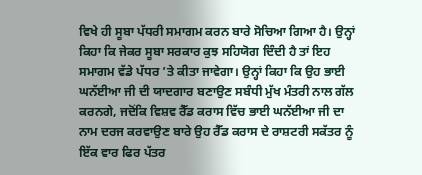ਵਿਖੇ ਹੀ ਸੂਬਾ ਪੱਧਰੀ ਸਮਾਗਮ ਕਰਨ ਬਾਰੇ ਸੋਚਿਆ ਗਿਆ ਹੈ। ਉਨ੍ਹਾਂ ਕਿਹਾ ਕਿ ਜੇਕਰ ਸੂਬਾ ਸਰਕਾਰ ਕੁਝ ਸਹਿਯੋਗ ਦਿੰਦੀ ਹੈ ਤਾਂ ਇਹ ਸਮਾਗਮ ਵੱਡੇ ਪੱਧਰ ’ਤੇ ਕੀਤਾ ਜਾਵੇਗਾ। ਉਨ੍ਹਾਂ ਕਿਹਾ ਕਿ ਉਹ ਭਾਈ ਘਨੱਈਆ ਜੀ ਦੀ ਯਾਦਗਾਰ ਬਣਾਉਣ ਸਬੰਧੀ ਮੁੱਖ ਮੰਤਰੀ ਨਾਲ ਗੱਲ ਕਰਨਗੇ, ਜਦੋਂਕਿ ਵਿਸ਼ਵ ਰੈੱਡ ਕਰਾਸ ਵਿੱਚ ਭਾਈ ਘਨੱਈਆ ਜੀ ਦਾ ਨਾਮ ਦਰਜ ਕਰਵਾਉਣ ਬਾਰੇ ਉਹ ਰੈੱਡ ਕਰਾਸ ਦੇ ਰਾਸ਼ਟਰੀ ਸਕੱਤਰ ਨੂੰ ਇੱਕ ਵਾਰ ਫਿਰ ਪੱਤਰ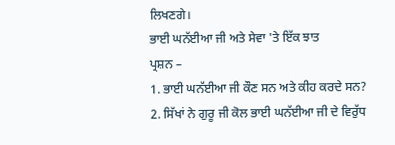ਲਿਖਣਗੇ।
ਭਾਈ ਘਨੱਈਆ ਜੀ ਅਤੇ ਸੇਵਾ 'ਤੇ ਇੱਕ ਝਾਤ
ਪ੍ਰਸ਼ਨ –
1. ਭਾਈ ਘਨੱਈਆ ਜੀ ਕੌਣ ਸਨ ਅਤੇ ਕੀਹ ਕਰਦੇ ਸਨ?
2. ਸਿੱਖਾਂ ਨੇ ਗੁਰੂ ਜੀ ਕੋਲ ਭਾਈ ਘਨੱਈਆ ਜੀ ਦੇ ਵਿਰੁੱਧ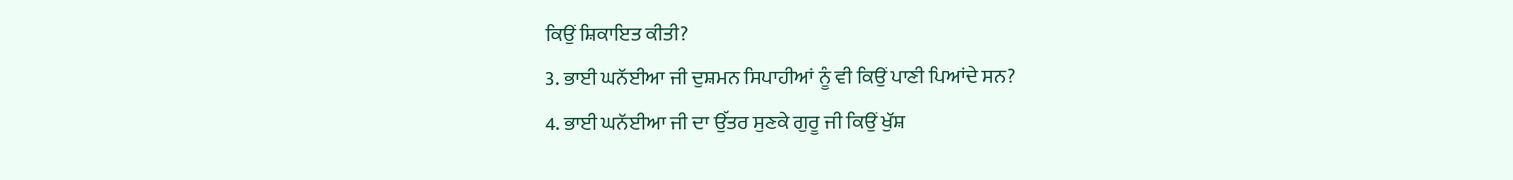ਕਿਉਂ ਸ਼ਿਕਾਇਤ ਕੀਤੀ?
3. ਭਾਈ ਘਨੱਈਆ ਜੀ ਦੁਸ਼ਮਨ ਸਿਪਾਹੀਆਂ ਨੂੰ ਵੀ ਕਿਉਂ ਪਾਣੀ ਪਿਆਂਦੇ ਸਨ?
4. ਭਾਈ ਘਨੱਈਆ ਜੀ ਦਾ ਉੱਤਰ ਸੁਣਕੇ ਗੁਰੂ ਜੀ ਕਿਉਂ ਖੁੱਸ਼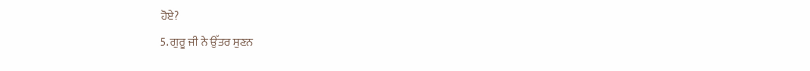ਹੋਏ?
5. ਗੁਰੂ ਜੀ ਨੇ ਉੱਤਰ ਸੁਣਨ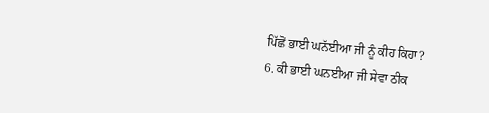ਪਿੱਛੋਂ ਭਾਈ ਘਨੱਈਆ ਜੀ ਨੂੰ ਕੀਹ ਕਿਹਾ?
6. ਕੀ ਭਾਈ ਘਨਈਆ ਜੀ ਸੇਵਾ ਠੀਕ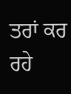ਤਰਾਂ ਕਰ ਰਹੇ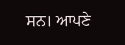ਸਨ। ਆਪਣੇ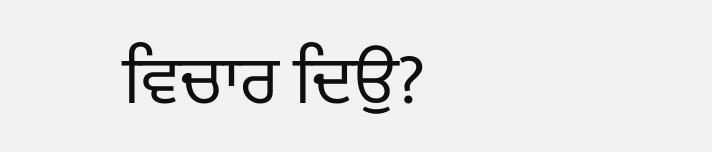ਵਿਚਾਰ ਦਿਉ?